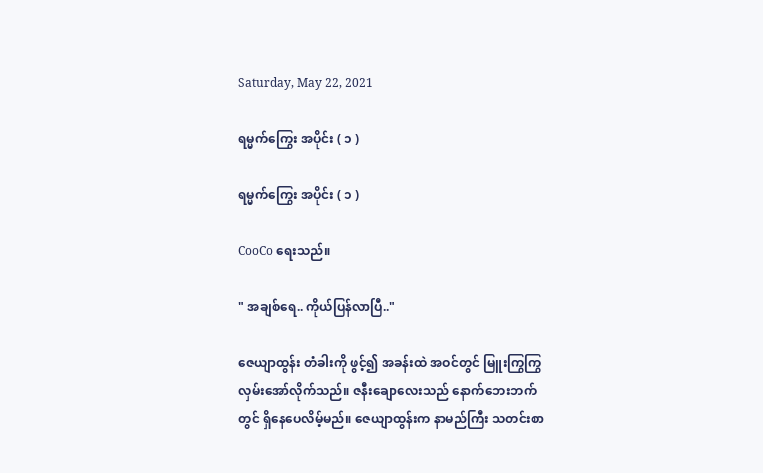Saturday, May 22, 2021

ရမ္မက်ကြွေး အပိုင်း ( ၁ )

ရမ္မက်ကြွေး အပိုင်း ( ၁ )

CooCo ရေးသည်။

" အချစ်ရေ.. ကိုယ်ပြန်လာပြီ.."

ဇေယျာထွန်း တံခါးကို ဖွင့်၍ အခန်းထဲ အဝင်တွင် မြူးကြွကြွ လှမ်းအော်လိုက်သည်။ ဇနီးချောလေးသည် နောက်ဘေးဘက်တွင် ရှိနေပေလိမ့်မည်။ ဇေယျာထွန်းက နာမည်ကြီး သတင်းစာ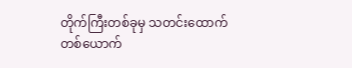တိုက်ကြီးတစ်ခုမှ သတင်းထောက်တစ်ယောက်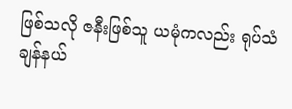ဖြစ်သလို ဇနီးဖြစ်သူ ယမုံကလည်း ရုပ်သံချန်နယ်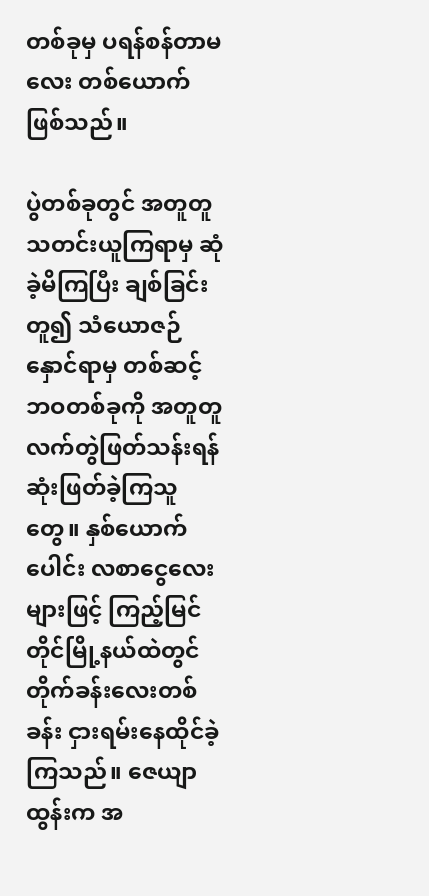တစ်ခုမှ ပရန်စန်တာမလေး တစ်ယောက်ဖြစ်သည်။

ပွဲတစ်ခုတွင် အတူတူ သတင်းယူကြရာမှ ဆုံခဲ့မိကြပြီး ချစ်ခြင်းတူ၍ သံယောဇဉ်နှောင်ရာမှ တစ်ဆင့် ဘဝတစ်ခုကို အတူတူလက်တွဲဖြတ်သန်းရန် ဆုံးဖြတ်ခဲ့ကြသူတွေ။ နှစ်ယောက်ပေါင်း လစာငွေလေးများဖြင့် ကြည့်မြင်တိုင်မြို့နယ်ထဲတွင် တိုက်ခန်းလေးတစ်ခန်း ငှားရမ်းနေထိုင်ခဲ့ကြသည်။ ဇေယျာထွန်းက အ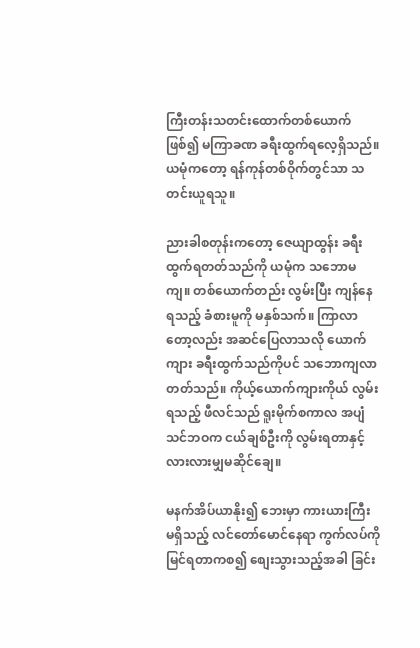ကြီးတန်းသတင်းထောက်တစ်ယောက်ဖြစ်၍ မကြာခဏ ခရီးထွက်ရလေ့ရှိသည်။ ယမုံကတော့ ရန်ကုန်တစ်ဝိုက်တွင်သာ သတင်းယူရသူ။

ညားခါစတုန်းကတော့ ဇေယျာထွန်း ခရီးထွက်ရတတ်သည်ကို ယမုံက သဘောမကျ။ တစ်ယောက်တည်း လွမ်းပြီး ကျန်နေရသည့် ခံစားမူကို မနှစ်သက်။ ကြာလာတော့လည်း အဆင်ပြေလာသလို ယောက်ကျား ခရီးထွက်သည်ကိုပင် သဘောကျလာတတ်သည်။ ကိုယ့်ယောက်ကျားကိုယ် လွမ်းရသည့် ဖီလင်သည် ရူးမိုက်စကာလ အပျံသင်ဘဝက ငယ်ချစ်ဦးကို လွမ်းရတာနှင့် လားလားမျှမဆိုင်ချေ။

မနက်အိပ်ယာနိုး၍ ဘေးမှာ ကားယားကြီး မရှိသည့် လင်တော်မောင်နေရာ ကွက်လပ်ကို မြင်ရတာကစ၍ စျေးသွားသည့်အခါ ခြင်း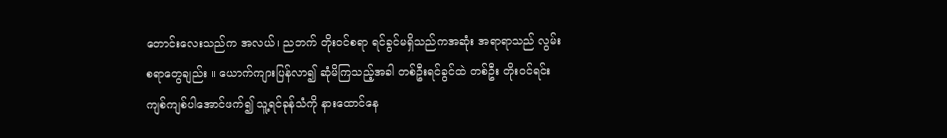တောင်းလေးသည်က အလယ်၊ ညဘက် တိုးဝင်စရာ ရင်ခွင်မရှိသည်ကအဆုံး အရာရာသည် လွမ်းစရာတွေချည်း ။ ယောက်ကျားပြန်လာ၍ ဆုံမိကြသည့်အခါ တစ်ဦးရင်ခွင်ထဲ တစ်ဦး တိုးဝင်ရင်း ကျစ်ကျစ်ပါအောင်ဖက်၍ သူ့ရင်ခုန်သံကို နားထောင်နေ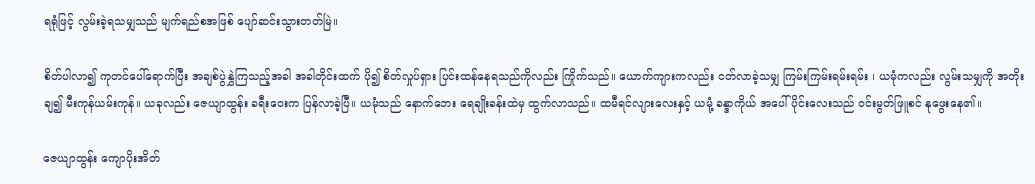ရရုံဖြင့် လွမ်းခဲ့ရသမျှသည် မျက်ရည်စအဖြစ် ပျော်ဆင်းသွားတတ်မြဲ။

စိတ်ပါလာ၍ ကုတင်ပေါ်ရောက်ပြီး အချစ်ပွဲနွှဲကြသည့်အခါ အခါတိုင်းထက် ပို၍ စိတ်လှုပ်ရှား ပြင်းထန်နေရသည်ကိုလည်း ကြိုက်သည်။ ယောက်ကျားကလည်း ငတ်လာခဲ့သမျှ ကြမ်းကြမ်းရမ်းရမ်း ၊ ယမုံကလည်း လွမ်းသမျှကို အတိုးချ၍ မီးကုန်ယမ်းကုန်။ ယခုလည်း ဇေယျာထွန်း ခရီးဝေးက ပြန်လာခဲ့ပြီ။ ယမုံသည် နောက်ဘေး ရေချိုးခန်းထဲမှ ထွက်လာသည်။ ထမီရင်လျားလေးနှင့် ယမုံ့ ခန္ဒာကိုယ် အပေါ်ပိုင်းလေးသည် ဝင်းမွတ်ဖြူစင် နုဖွေးနေ၏။

ဇေယျာထွန်း ကျောပိုးအိတ်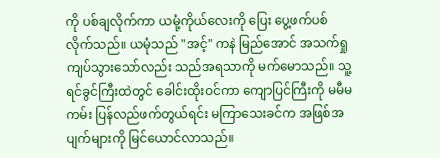ကို ပစ်ချလိုက်ကာ ယမုံ့ကိုယ်လေးကို ပြေး ပွေ့ဖက်ပစ်လိုက်သည်။ ယမုံသည် "အင့်" ကနဲ မြည်အောင် အသက်ရှုကျပ်သွားသော်လည်း သည်အရသာကို မက်မောသည်။ သူ့ရင်ခွင်ကြီးထဲတွင် ခေါင်းထိုးဝင်ကာ ကျောပြင်ကြီးကို မမီမကမ်း ပြန်လည်ဖက်တွယ်ရင်း မကြာသေးခင်က အဖြစ်အပျက်များကို မြင်ယောင်လာသည်။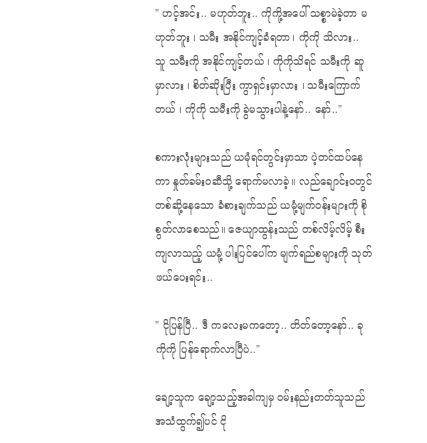" ဟင့်အင်း.. မဟုတ်ဘူး.. ကိုကို့အပေါ် သစ္စာမဲခဲ့တာ မဟုတ်ဘူး ၊ သမီး အနိုင်ကျင့်ခံရတာ၊ ကိုကို သိလား.. သူ သမီးကို အနိုင်ကျင့်တယ် ၊ ကိုကိုသိရင် သမီးကို ဆူမှာလား ၊ စိတ်ဆိုးပြီး ကွာရှင်းမှာလား ၊ သမီးကြောက်တယ် ၊ ကိုကို သမီးကို ခွဲမသွားပါနဲ့နော်.. နော်.."

စကားလုံးများသည် ယမုံရင်တွင်းမှာသာ ပဲ့တင်ထပ်နေကာ နှုတ်ခမ်းဝဆီသို့ ရောက်မလာခဲ့။ လည်ချောင်းဝတွင် တစ်ဆို့နေသော ခံစားချက်သည် ယမုံ့မျက်ဝန်းများကို စိုစွတ်လာစေသည်။ ဇေယျာထွန်းသည် တစ်လိမ့်လိမ့် စီးကျလာသည့် ယမုံ့ ပါးပြင်ပေါ်က မျက်ရည်စများကို သုတ်ဖယ်ပေးရင်း..

" ငိုပြန်ပြီ.. ဒီ ကလေးမကတော့.. တိတ်တော့နော်.. ခု ကိုကို ပြန်ရောက်လာပြီပဲ.."

ချော့သူက ချော့သည့်အခါကျမှ ဝမ်းနည်းတတ်သူသည် အသံထွက်၍ပင် ငို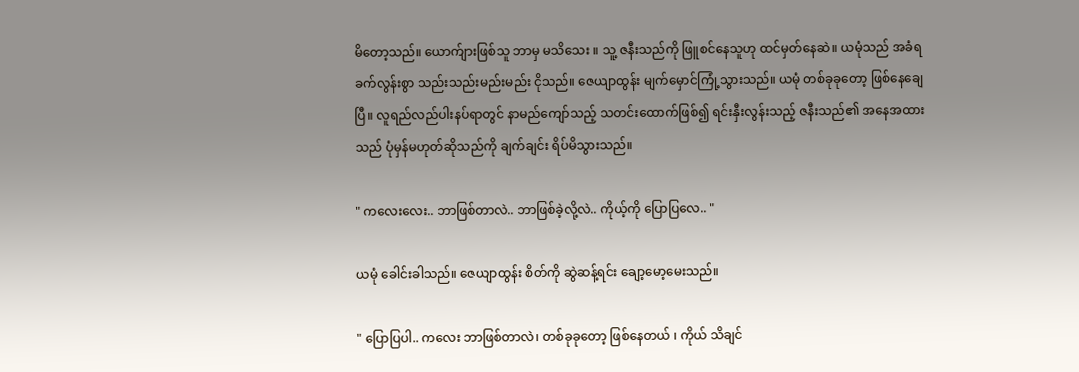မိတော့သည်။ ယောက်ျားဖြစ်သူ ဘာမှ မသိသေး ။ သူ့ ဇနီးသည်ကို ဖြူစင်နေသူဟု ထင်မှတ်နေဆဲ။ ယမုံသည် အခံရခက်လွန်းစွာ သည်းသည်းမည်းမည်း ငိုသည်။ ဇေယျာထွန်း မျက်မှောင်ကြုံ့သွားသည်။ ယမုံ တစ်ခုခုတော့ ဖြစ်နေချေပြီ။ လူရည်လည်ပါးနပ်ရာတွင် နာမည်ကျော်သည့် သတင်းထောက်ဖြစ်၍ ရင်းနှီးလွန်းသည့် ဇနီးသည်၏ အနေအထားသည် ပုံမှန်မဟုတ်ဆိုသည်ကို ချက်ချင်း ရိပ်မိသွားသည်။

" ကလေးလေး.. ဘာဖြစ်တာလဲ.. ဘာဖြစ်ခဲ့လို့လဲ.. ကိုယ့်ကို ပြောပြလေ.. "

ယမုံ ခေါင်းခါသည်။ ဇေယျာထွန်း စိတ်ကို ဆွဲဆန့်ရင်း ချော့မော့မေးသည်။

" ပြောပြပါ.. ကလေး ဘာဖြစ်တာလဲ၊ တစ်ခုခုတော့ ဖြစ်နေတယ် ၊ ကိုယ် သိချင်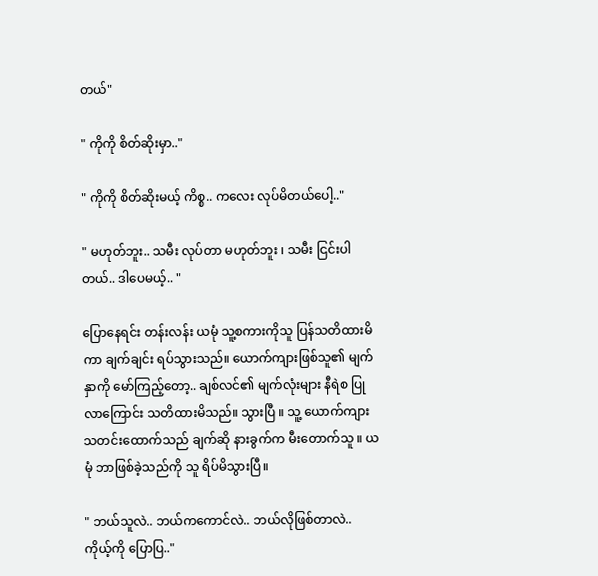တယ်"

" ကိုကို စိတ်ဆိုးမှာ.."

" ကိုကို စိတ်ဆိုးမယ့် ကိစ္စ.. ကလေး လုပ်မိတယ်ပေါ့.."

" မဟုတ်ဘူး.. သမီး လုပ်တာ မဟုတ်ဘူး ၊ သမီး ငြင်းပါတယ်.. ဒါပေမယ့်.. "

ပြောနေရင်း တန်းလန်း ယမုံ သူ့စကားကိုသူ ပြန်သတိထားမိကာ ချက်ချင်း ရပ်သွားသည်။ ယောက်ကျားဖြစ်သူ၏ မျက်နှာကို မော်ကြည့်တော့.. ချစ်လင်၏ မျက်လုံးများ နီရဲစ ပြုလာကြောင်း သတိထားမိသည်။ သွားပြီ ။ သူ့ ယောက်ကျား သတင်းထောက်သည် ချက်ဆို နားခွက်က မီးတောက်သူ ။ ယမုံ ဘာဖြစ်ခဲ့သည်ကို သူ ရိပ်မိသွားပြီ။

" ဘယ်သူလဲ.. ဘယ်ကကောင်လဲ.. ဘယ်လိုဖြစ်တာလဲ.. ကိုယ့်ကို ပြောပြ.."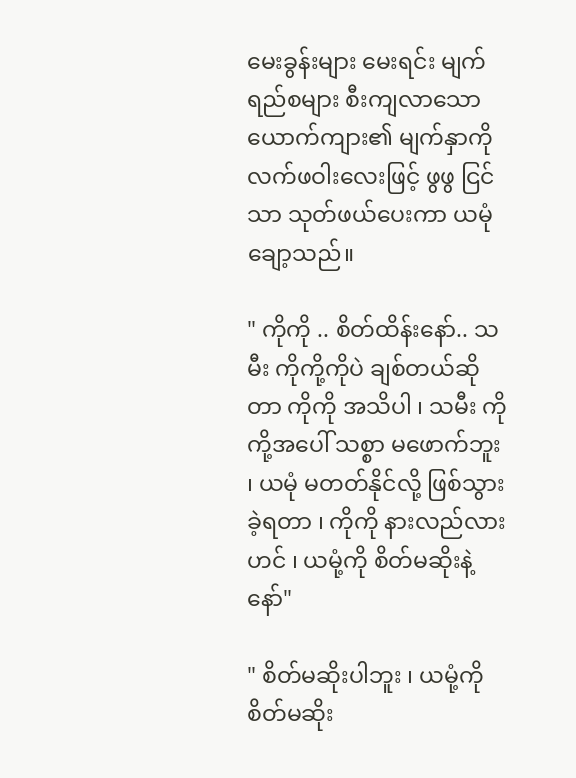မေးခွန်းများ မေးရင်း မျက်ရည်စများ စီးကျလာသော ယောက်ကျား၏ မျက်နှာကို လက်ဖဝါးလေးဖြင့် ဖွဖွ ငြင်သာ သုတ်ဖယ်ပေးကာ ယမုံ ချော့သည်။

" ကိုကို .. စိတ်ထိန်းနော်.. သမီး ကိုကို့ကိုပဲ ချစ်တယ်ဆိုတာ ကိုကို အသိပါ ၊ သမီး ကိုကို့အပေါ် သစ္စာ မဖောက်ဘူး ၊ ယမုံ မတတ်နိုင်လို့ ဖြစ်သွားခဲ့ရတာ ၊ ကိုကို နားလည်လားဟင် ၊ ယမုံ့ကို စိတ်မဆိုးနဲ့နော်"

" စိတ်မဆိုးပါဘူး ၊ ယမုံ့ကို စိတ်မဆိုး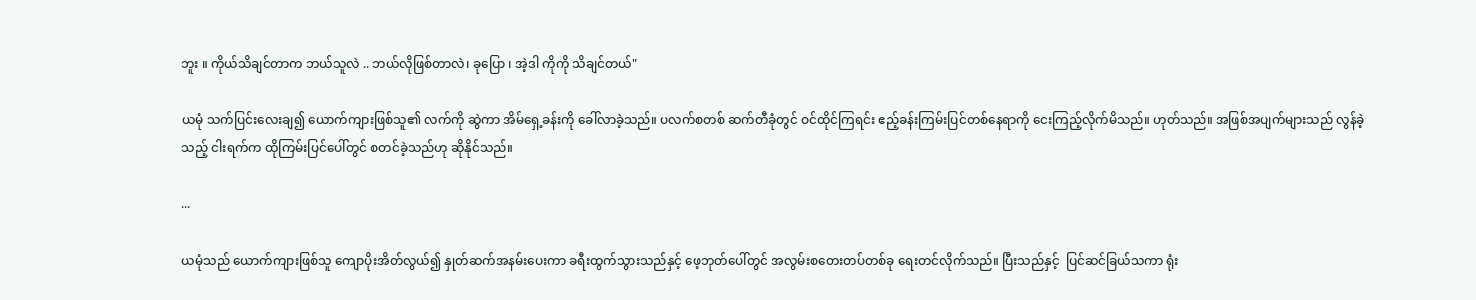ဘူး ။ ကိုယ်သိချင်တာက ဘယ်သူလဲ .. ဘယ်လိုဖြစ်တာလဲ၊ ခုပြော ၊ အဲ့ဒါ ကိုကို သိချင်တယ်"

ယမုံ သက်ပြင်းလေးချ၍ ယောက်ကျားဖြစ်သူ၏ လက်ကို ဆွဲကာ အိမ်ရှေ့ခန်းကို ခေါ်လာခဲ့သည်။ ပလက်စတစ် ဆက်တီခုံတွင် ဝင်ထိုင်ကြရင်း ဧည့်ခန်းကြမ်းပြင်တစ်နေရာကို ငေးကြည့်လိုက်မိသည်။ ဟုတ်သည်။ အဖြစ်အပျက်များသည် လွန်ခဲ့သည့် ငါးရက်က ထိုကြမ်းပြင်ပေါ်တွင် စတင်ခဲ့သည်ဟု ဆိုနိုင်သည်။

...

ယမုံသည် ယောက်ကျားဖြစ်သူ ကျောပိုးအိတ်လွယ်၍ နှုတ်ဆက်အနမ်းပေးကာ ခရီးထွက်သွားသည်နှင့် ဖေ့ဘုတ်ပေါ်တွင် အလွမ်းစတေးတပ်တစ်ခု ရေးတင်လိုက်သည်။ ပြီးသည်နှင့်  ပြင်ဆင်ခြယ်သကာ ရုံး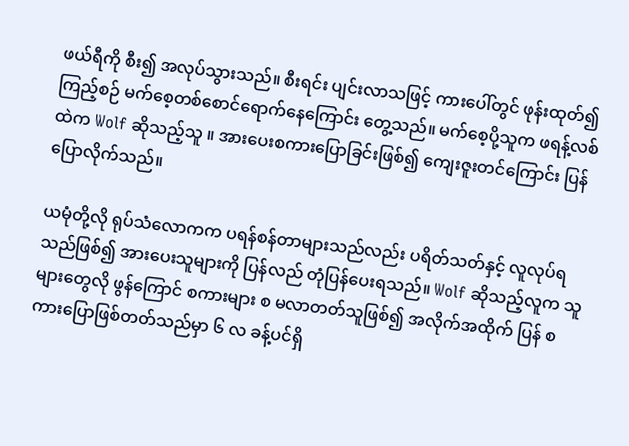ဖယ်ရီကို စီး၍ အလုပ်သွားသည်။ စီးရင်း ပျင်းလာသဖြင့် ကားပေါ်တွင် ဖုန်းထုတ်၍ ကြည့်စဉ် မက်စေ့တစ်စောင်ရောက်နေကြောင်း တွေ့သည်။ မက်စေ့ပို့သူက ဖရန့်လစ်ထဲက Wolf ဆိုသည့်သူ ။ အားပေးစကားပြောခြင်းဖြစ်၍ ကျေးဇူးတင်ကြောင်း ပြန်ပြောလိုက်သည်။

ယမုံတို့လို ရုပ်သံလောကက ပရန်စန်တာများသည်လည်း ပရိတ်သတ်နှင့် လူလုပ်ရသည်ဖြစ်၍ အားပေးသူများကို ပြန်လည် တုံပြန်ပေးရသည်။ Wolf ဆိုသည့်လူက သူများတွေလို ဖွန်ကြောင် စကားများ စ မလာတတ်သူဖြစ်၍ အလိုက်အထိုက် ပြန် စကားပြောဖြစ်တတ်သည်မှာ ၆ လ ခန့်ပင်ရှိ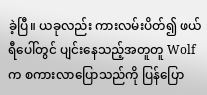ခဲ့ပြီ။ ယခုလည်း ကားလမ်းပိတ်၍ ဖယ်ရီပေါ်တွင် ပျင်းနေသည့်အတူတူ Wolf က စကားလာပြောသည်ကို ပြန်ပြော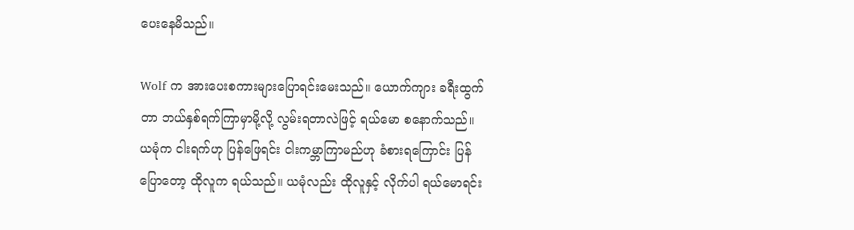ပေးနေမိသည်။

Wolf က အားပေးစကားများပြောရင်းမေးသည်။ ယောက်ကျား ခရီးထွက်တာ ဘယ်နှစ်ရက်ကြာမှာမို့လို့ လွမ်းရတာလဲဖြင့် ရယ်မော စနောက်သည်။ ယမုံက ငါးရက်ဟု ပြန်ဖြေရင်း ငါးကမ္ဘာကြာမည်ဟု ခံစားရကြောင်း ပြန်ပြောတော့ ထိုလူက ရယ်သည်။ ယမုံလည်း ထိုလူနှင့် လိုက်ပါ ရယ်မောရင်း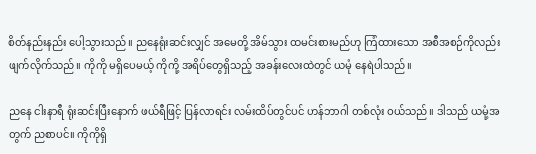စိတ်နည်းနည်း ပေါ့သွားသည်။ ညနေရုံးဆင်းလျှင် အမေတို့ အိမ်သွား ထမင်းစားမည်ဟု ကြံထားသော အစီအစဉ်ကိုလည်း ဖျက်လိုက်သည်။ ကိုကို မရှိပေမယ့် ကိုကို့ အရိပ်တွေရှိသည့် အခန်းလေးထဲတွင် ယမုံ နေရဲပါသည်။

ညနေ ငါးနာရီ ရုံးဆင်းပြီးနောက် ဖယ်ရီဖြင့် ပြန်လာရင်း လမ်းထိပ်တွင်ပင် ဟန်ဘာဂါ တစ်လုံး ဝယ်သည်။ ဒါသည် ယမုံ့အတွက် ညစာပင်။ ကိုကိုရှိ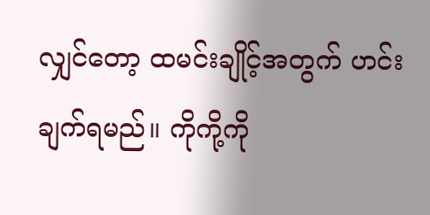လျှင်တော့ ထမင်းချိုင့်အတွက် ဟင်းချက်ရမည်။ ကိုကို့ကို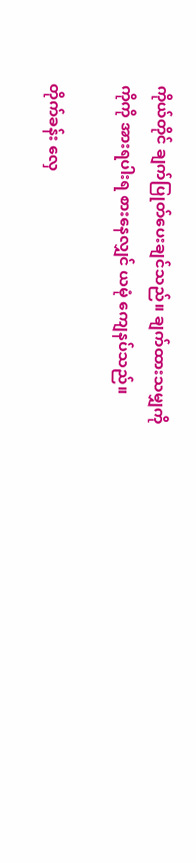ကိုယ်တိုင် ချက်ပြုတ်ပေးချင်သည်။ ချက်ထားသမျှကို ကိုကို အားရပါးရ စားနေလျှင် ယမုံ ကျေနပ်သည်။

တိုက်ခန်း လှေ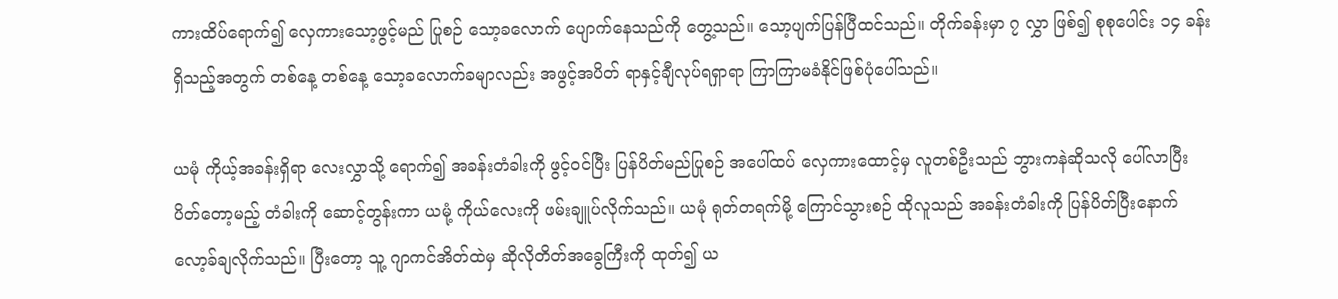ကားထိပ်ရောက်၍ လှေကားသော့ဖွင့်မည် ပြုစဉ် သော့ခလောက် ပျောက်နေသည်ကို တွေ့သည်။ သော့ပျက်ပြန်ပြီထင်သည်။ တိုက်ခန်းမှာ ၇ လွှာ ဖြစ်၍ စုစုပေါင်း ၁၄ ခန်းရှိသည့်အတွက် တစ်နေ့ တစ်နေ့ သော့ခလောက်ခမျာလည်း အဖွင့်အပိတ် ရာနှင့်ချီလုပ်ရရှာရာ ကြာကြာမခံနိုင်ဖြစ်ပုံပေါ်သည်။

ယမုံ ကိုယ့်အခန်းရှိရာ လေးလွှာသို့ ရောက်၍ အခန်းတံခါးကို ဖွင့်ဝင်ပြီး ပြန်ပိတ်မည်ပြုစဉ် အပေါ်ထပ် လှေကားထောင့်မှ လူတစ်ဦးသည် ဘွားကနဲဆိုသလို ပေါ်လာပြီး ပိတ်တော့မည့် တံခါးကို ဆောင့်တွန်းကာ ယမုံ့ ကိုယ်လေးကို ဖမ်းချူပ်လိုက်သည်။ ယမုံ ရုတ်တရက်မို့ ကြောင်သွားစဉ် ထိုလူသည် အခန်းတံခါးကို ပြန်ပိတ်ပြီးနောက် လော့ခ်ချလိုက်သည်။ ပြီးတော့ သူ့ ဂျာကင်အိတ်ထဲမှ ဆိုလိုတိတ်အခွေကြီးကို ထုတ်၍ ယ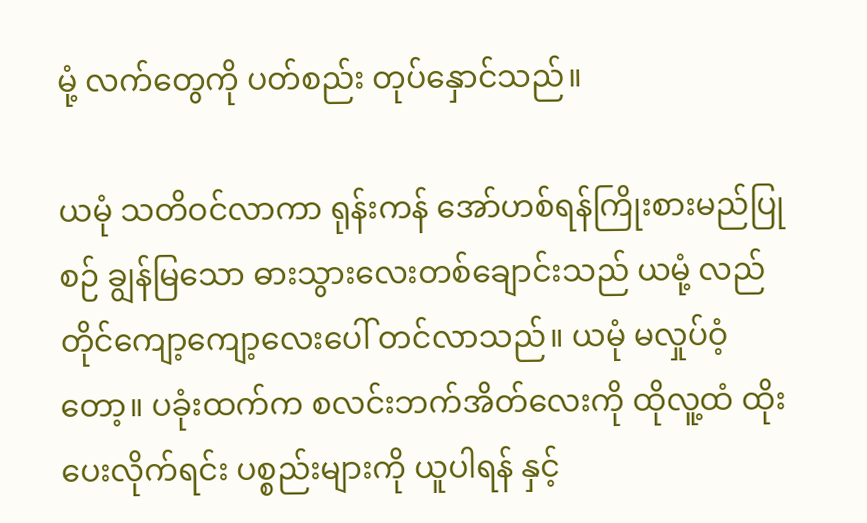မုံ့ လက်တွေကို ပတ်စည်း တုပ်နှောင်သည်။

ယမုံ သတိဝင်လာကာ ရုန်းကန် အော်ဟစ်ရန်ကြိုးစားမည်ပြုစဉ် ချွန်မြသော ဓားသွားလေးတစ်ချောင်းသည် ယမုံ့ လည်တိုင်ကျော့ကျော့လေးပေါ် တင်လာသည်။ ယမုံ မလှုပ်ဝံ့တော့။ ပခုံးထက်က စလင်းဘက်အိတ်လေးကို ထိုလူ့ထံ ထိုးပေးလိုက်ရင်း ပစ္စည်းများကို ယူပါရန် နှင့်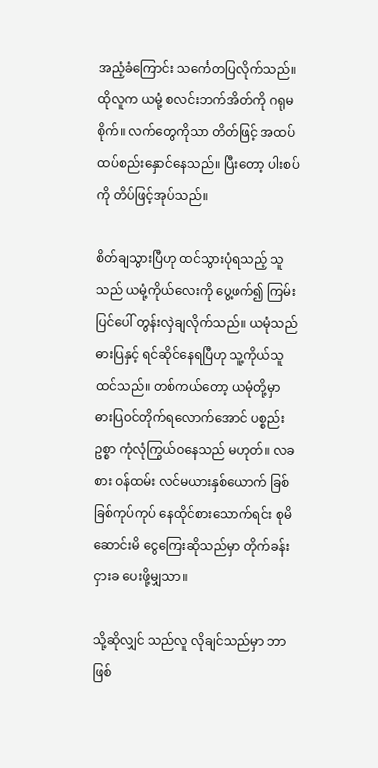အညံ့ခံကြောင်း သင်္ကေတပြလိုက်သည်။ ထိုလူက ယမုံ့ စလင်းဘက်အိတ်ကို ဂရုမစိုက်။ လက်တွေကိုသာ တိတ်ဖြင့် အထပ်ထပ်စည်းနှောင်နေသည်။ ပြီးတော့ ပါးစပ်ကို တိပ်ဖြင့်အုပ်သည်။

စိတ်ချသွားပြီဟု ထင်သွားပုံရသည့် သူသည် ယမုံ့ကိုယ်လေးကို ပွေ့ဖက်၍ ကြမ်းပြင်ပေါ် တွန်းလှဲချလိုက်သည်။ ယမုံသည် ဓားပြနှင့် ရင်ဆိုင်နေရပြီဟု သူ့ကိုယ်သူ ထင်သည်။ တစ်ကယ်တော့ ယမုံတို့မှာ ဓားပြဝင်တိုက်ရလောက်အောင် ပစ္စည်းဥစ္စာ ကုံလုံကြွယ်ဝနေသည် မဟုတ်။ လခစား ဝန်ထမ်း လင်မယားနှစ်ယောက် ခြစ်ခြစ်ကုပ်ကုပ် နေထိုင်စားသောက်ရင်း စုမိဆောင်းမိ ငွေကြေးဆိုသည်မှာ တိုက်ခန်းငှားခ ပေးဖို့မျှသာ။

သို့ဆိုလျှင် သည်လူ လိုချင်သည်မှာ ဘာဖြစ်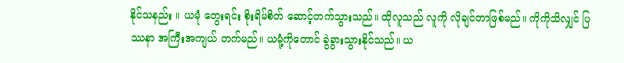နိုင်သနည်း ။ ယမုံ တွေးရင်း စိုးရိမ်စိတ် ဆောင့်တက်သွားသည်။ ထိုလူသည် လူကို လိုချင်တာဖြစ်မည်။ ကိုကိုသိလျှင် ပြဿနာ အကြီးအကျယ် တက်မည်။ ယမုံ့ကိုတောင် ခွဲခွားသွားနိုင်သည်။ ယ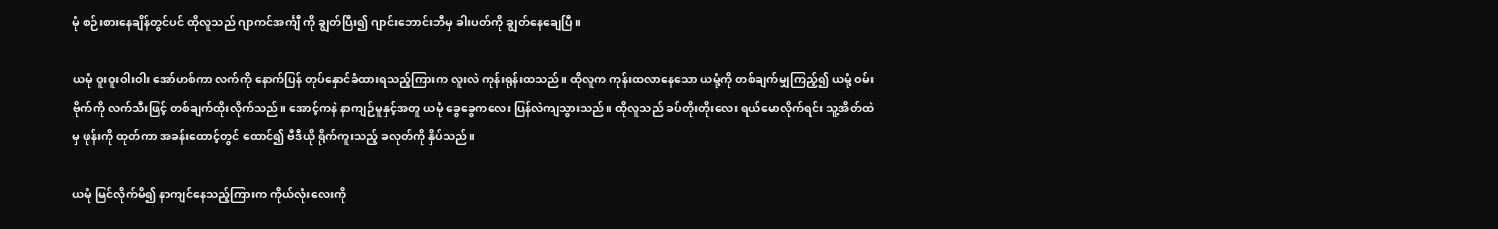မုံ စဉ်းစားနေချိန်တွင်ပင် ထိုလူသည် ဂျာကင်အင်္ကျီ ကို ချွတ်ပြီး၍ ဂျာင်းဘောင်းဘီမှ ခါးပတ်ကို ချွတ်နေချေပြီ။

ယမုံ ဝူးဝူးဝါးဝါး အော်ဟစ်ကာ လက်ကို နောက်ပြန် တုပ်နှောင်ခံထားရသည့်ကြားက လူးလဲ ကုန်းရုန်းထသည်။ ထိုလူက ကုန်းထလာနေသော ယမုံ့ကို တစ်ချက်မျှကြည့်၍ ယမုံ့ ဝမ်းဗိုက်ကို လက်သီးဖြင့် တစ်ချက်ထိုးလိုက်သည်။ အောင့်ကနဲ နာကျဉ်မူနှင့်အတူ ယမုံ ခွေခွေကလေး ပြန်လဲကျသွားသည်။ ထိုလူသည် ခပ်တိုးတိုးလေး ရယ်မောလိုက်ရင်း သူ့အိတ်ထဲမှ ဖုန်းကို ထုတ်ကာ အခန်းထောင့်တွင် ထောင်၍ ဗီဒီယို ရိုက်ကူးသည့် ခလုတ်ကို နှိပ်သည်။

ယမုံ မြင်လိုက်မိ၍ နာကျင်နေသည့်ကြားက ကိုယ်လုံးလေးကို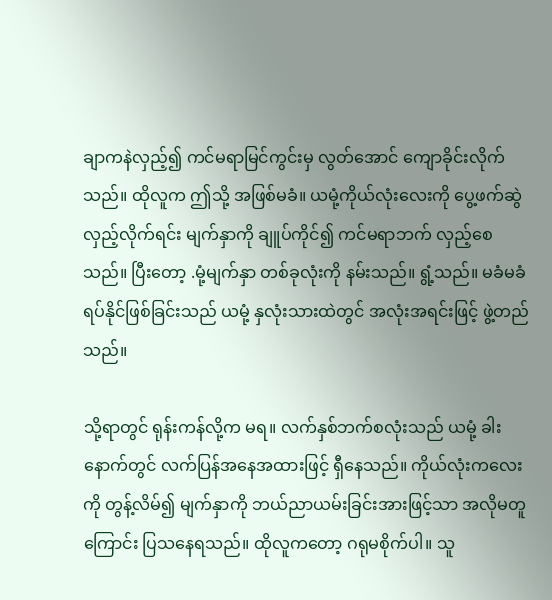ချာကနဲလှည့်၍ ကင်မရာမြင်ကွင်းမှ လွတ်အောင် ကျောခိုင်းလိုက်သည်။ ထိုလူက ဤသို့ အဖြစ်မခံ။ ယမုံ့ကိုယ်လုံးလေးကို ပွေ့ဖက်ဆွဲလှည့်လိုက်ရင်း မျက်နှာကို ချူပ်ကိုင်၍ ကင်မရာဘက် လှည့်စေသည်။ ပြီးတော့ .မုံ့မျက်နှာ တစ်ခုလုံးကို နမ်းသည်။ ရွံ့သည်။ မခံမခံရပ်နိုင်ဖြစ်ခြင်းသည် ယမုံ့ နှလုံးသားထဲတွင် အလုံးအရင်းဖြင့် ဖွဲ့တည်သည်။

သို့ရာတွင် ရုန်းကန်လို့က မရ။ လက်နှစ်ဘက်စလုံးသည် ယမုံ့ ခါးနောက်တွင် လက်ပြန်အနေအထားဖြင့် ရှီနေသည်။ ကိုယ်လုံးကလေးကို တွန့်လိမ်၍ မျက်နှာကို ဘယ်ညာယမ်းခြင်းအားဖြင့်သာ အလိုမတူကြောင်း ပြသနေရသည်။ ထိုလူကတော့ ဂရုမစိုက်ပါ။ သူ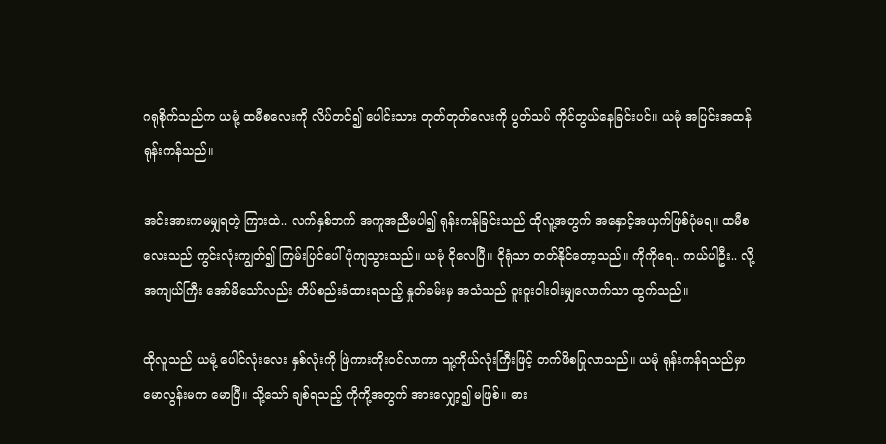ဂရုစိုက်သည်က ယမုံ့ ထမီစလေးကို လိပ်တင်၍ ပေါင်းသား တုတ်တုတ်လေးကို ပွတ်သပ် ကိုင်တွယ်နေခြင်းပင်။ ယမုံ အပြင်းအထန် ရုန်းကန်သည်။

အင်းအားကမမျှရတဲ့ ကြားထဲ.. လက်နှစ်ဘက် အကူအညီမပါ၍ ရုန်းကန်ခြင်းသည် ထိုလူ့အတွက် အနှောင့်အယှက်ဖြစ်ပုံမရ။ ထမီစလေးသည် ကွင်းလုံးကျွတ်၍ ကြမ်းပြင်ပေါ် ပုံကျသွားသည်။ ယမုံ ငိုလေပြီ။ ငိုရုံသာ တတ်နိုင်တော့သည်။ ကိုကိုရေ.. ကယ်ပါဦး.. လို့ အကျယ်ကြီး အော်မိသော်လည်း တိပ်စည်းခံထားရသည့် နှုတ်ခမ်းမှ အသံသည် ဝူးဝူးဝါးဝါးမျှလောက်သာ ထွက်သည်။

ထိုလူသည် ယမုံ့ ပေါင်လုံးလေး နှစ်လုံးကို ဖြဲကားတိုးဝင်လာကာ သူ့ကိုယ်လုံးကြီးဖြင့် တက်ဖိစပြုလာသည်။ ယမုံ ရုန်းကန်ရသည်မှာ မောလွန်းမက မောပြီ။ သို့သော် ချစ်ရသည့် ကိုကို့အတွက် အားလျှော့၍ မဖြစ်။ ဓား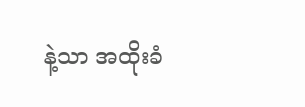နဲ့သာ အထိုးခံ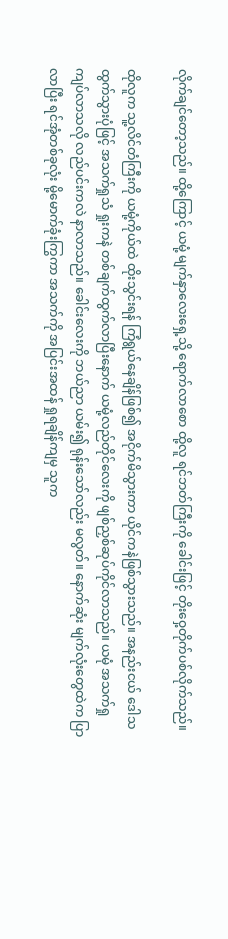လိုက်ချင်တော့သည်။ ထို့ကြောင့် ယမုံ့ မျက်နှာလေးရှေ့သို့ ရောက်လာစော ထို့လူ ရင်ဘတ်ကြီးကို ခေါင်းဖြင့် တိုးဝှေ့တိုက်ပစ်လိုက်သည်။

ထိုလူက သူ့လိင်တံကြီးကို ယမုံ့ကိုယ်ထဲ ထိုးသွင်းရန် ကြံရွယ်နေချိန်ဖြစ်၍ အငိုက်မိသွားကာ ယိုင်ကနဲဖြစ်သွားသည်။ အနည်းငယ် ဒေါသထွက်သွားပုံဖြင့် အသက်ရှုသံ ရှုးကနဲ တစ်ချက်ထွက်လာပြီးနောက် ယမုံ့လည်တိုင်လေးကို ဖျစ်ညှစ်ဆုပ်ကိုင်လာသည်။ ယမုံ အသက်ရှုကျပ်လာသလို လည်ပင်းကလဲ နာလာသည်။ ခေါင်းလေးကို ဘယ်ညာ ယမ်း၍ ရုန်းသော်လည်း မလွတ်။ နောက်ဆုံး မျက်လုံးတွေထဲက ပြာလာပြီး ရင်အုံတစ်ခုလုံး မို့မောက်ခုံးကြွကာ အသက်ကို အပြင်းအထန် ရှုရချိန်ကျမှ သူက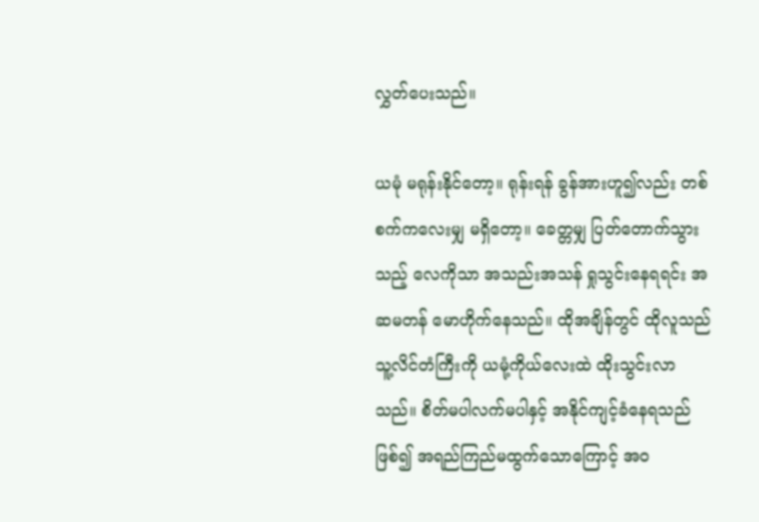လွှတ်ပေးသည်။

ယမုံ မရုန်းနိုင်တော့။ ရုန်းရန် ခွန်အားဟူ၍လည်း တစ်စက်ကလေးမျှ မရှိတော့။ ခေတ္တမျှ ပြတ်တောက်သွားသည့် လေကိုသာ အသည်းအသန် ရှုသွင်းနေရရင်း အဆမတန် မောဟိုက်နေသည်။ ထိုအချိန်တွင် ထိုလူသည် သူ့လိင်တံကြီးကို ယမုံ့ကိုယ်လေးထဲ ထိုးသွင်းလာသည်။ စိတ်မပါလက်မပါနှင့် အနိုင်ကျင့်ခံနေရသည်ဖြစ်၍ အရည်ကြည်မထွက်သောကြောင့် အဝ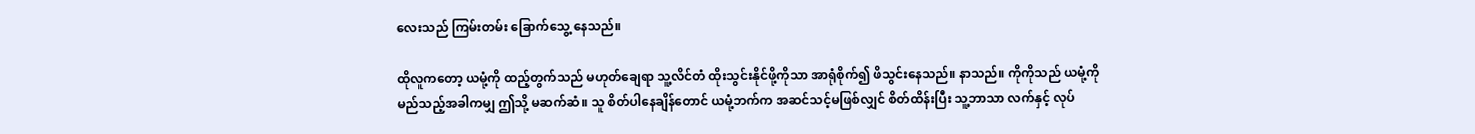လေးသည် ကြမ်းတမ်း ခြောက်သွေ့ နေသည်။

ထိုလူကတော့ ယမုံ့ကို ထည့်တွက်သည် မဟုတ်ချေရာ သူ့လိင်တံ ထိုးသွင်းနိုင်ဖို့ကိုသာ အာရုံစိုက်၍ ဖိသွင်းနေသည်။ နာသည်။ ကိုကိုသည် ယမုံ့ကို မည်သည့်အခါကမျှ ဤသို့ မဆက်ဆံ။ သူ စိတ်ပါနေချိန်တောင် ယမုံ့ဘက်က အဆင်သင့်မဖြစ်လျှင် စိတ်ထိန်းပြီး သူ့ဘာသာ လက်နှင့် လုပ်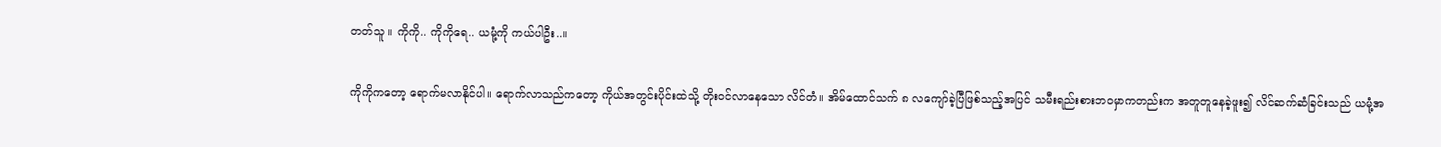တတ်သူ ။ ကိုကို.. ကိုကိုရေ.. ယမုံ့ကို ကယ်ပါဦး..။

ကိုကိုကတော့ ရောက်မလာနိုင်ပါ။ ရောက်လာသည်ကတော့ ကိုယ်အတွင်းပိုင်းထဲသို့ တိုးဝင်လာနေသော လိင်တံ။ အိမ်ထောင်သက် ၈ လကျော်ခဲ့ပြီဖြစ်သည့်အပြင် သမီးရည်းစားဘဝမှာကတည်းက အတူတူနေခဲ့ဖူး၍ လိင်ဆက်ဆံခြင်းသည် ယမုံ့အ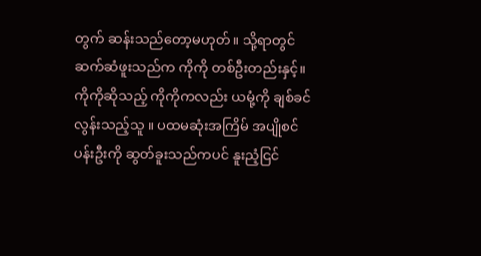တွက် ဆန်းသည်တော့မဟုတ်။ သို့ရာတွင် ဆက်ဆံဖူးသည်က ကိုကို တစ်ဦးတည်းနှင့်။ ကိုကိုဆိုသည့် ကိုကိုကလည်း ယမုံ့ကို ချစ်ခင်လွန်းသည့်သူ ။ ပထမဆုံးအကြိမ် အပျိုစင် ပန်းဦးကို ဆွတ်ခူးသည်ကပင် နူးညံ့ငြင်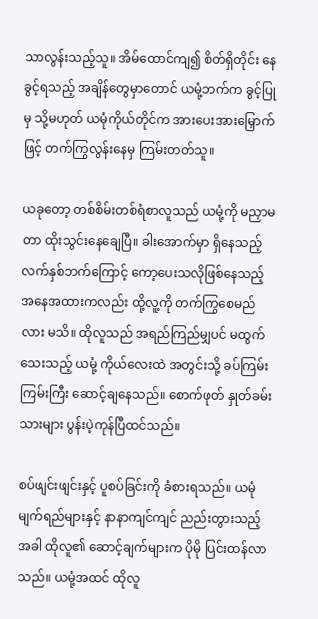သာလွန်းသည့်သူ။ အိမ်ထောင်ကျ၍ စိတ်ရှိတိုင်း နေခွင့်ရသည့် အချိန်တွေမှာတောင် ယမုံ့ဘက်က ခွင့်ပြုမှ သို့မဟုတ် ယမုံကိုယ်တိုင်က အားပေးအားမြှောက်ဖြင့် တက်ကြွလွန်းနေမှ ကြမ်းတတ်သူ။

ယခုတော့ တစ်စိမ်းတစ်ရံစာလူသည် ယမုံ့ကို မညှာမတာ ထိုးသွင်းနေချေပြီ။ ခါးအောက်မှာ ရှိနေသည့် လက်နှစ်ဘက်ကြောင့် ကော့ပေးသလိုဖြစ်နေသည့် အနေအထားကလည်း ထို့လူ့ကို တက်ကြွစေမည်လား မသိ။ ထိုလူသည် အရည်ကြည်မျှပင် မထွက်သေးသည့် ယမုံ့ ကိုယ်လေးထဲ အတွင်းသို့ ခပ်ကြမ်းကြမ်းကြီး ဆောင့်ချနေသည်။ စောက်ဖုတ် နှုတ်ခမ်းသားများ ပွန်းပဲ့ကုန်ပြီထင်သည်။

စပ်ဖျင်းဖျင်းနှင့် ပူစပ်ခြင်းကို ခံစားရသည်။ ယမုံ မျက်ရည်များနှင့် နာနာကျင်ကျင် ညည်းတွားသည့်အခါ ထိုလူ၏ ဆောင့်ချက်များက ပိုမို ပြင်းထန်လာသည်။ ယမုံ့အထင် ထိုလူ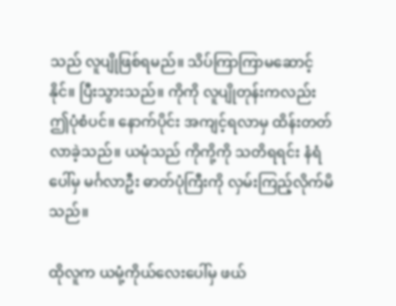သည် လူပျိုဖြစ်ရမည်။ သိပ်ကြာကြာမဆောင့်နိုင်။ ပြီးသွားသည်။ ကိုကို လူပျိုတုန်းကလည်း ဤပုံစံပင်။ နောက်ပိုင်း အကျင့်ရလာမှ ထိန်းတတ်လာခဲ့သည်။ ယမုံသည် ကိုကို့ကို သတိရရင်း နံရံပေါ်မှ မင်္ဂလာဦး ဓာတ်ပုံကြီးကို လှမ်းကြည့်လိုက်မိသည်။

ထိုလူက ယမုံ့ကိုယ်လေးပေါ်မှ ဖယ်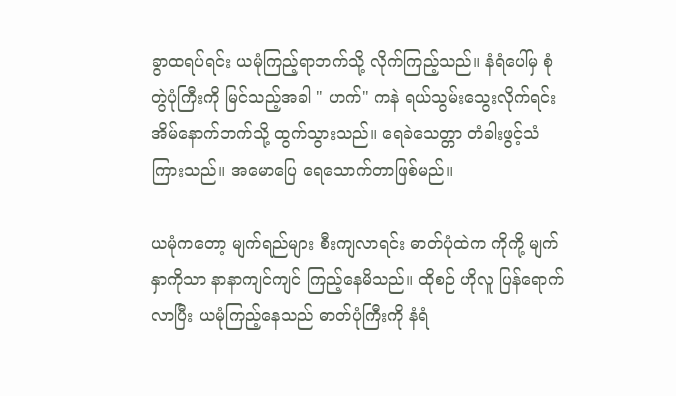ခွာထရပ်ရင်း ယမုံကြည့်ရာဘက်သို့ လိုက်ကြည့်သည်။ နံရံပေါ်မှ စုံတွဲပုံကြီးကို မြင်သည့်အခါ " ဟက်" ကနဲ ရယ်သွမ်းသွေးလိုက်ရင်း အိမ်နောက်ဘက်သို့ ထွက်သွားသည်။ ရေခဲသေတ္တာ တံခါးဖွင့်သံကြားသည်။ အမောပြေ ရေသောက်တာဖြစ်မည်။

ယမုံကတော့ မျက်ရည်များ စီးကျလာရင်း ဓာတ်ပုံထဲက ကိုကို့ မျက်နှာကိုသာ နာနာကျင်ကျင် ကြည့်နေမိသည်။ ထိုစဉ် ဟိုလူ ပြန်ရောက်လာပြီး ယမုံကြည့်နေသည် ဓာတ်ပုံကြီးကို နံရံ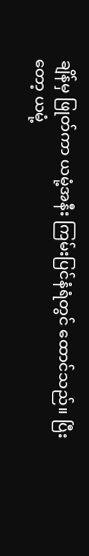ချိန်မှ ဖြုတ်ကာ ယမုံ့အနီး ကြမ်းပြင်နံရံတွင် ထောင်သည်။ ပြီးတော့ ယမုံ့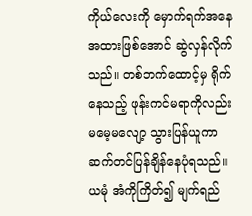ကိုယ်လေးကို မှောက်ရက်အနေအထားဖြစ်အောင် ဆွဲလှန်လိုက်သည်။ တစ်ဘက်ထောင့်မှ ရိုက်နေသည့် ဖုန်းကင်မရာကိုလည်း မမေ့မလျော့ သွားပြန်ယူကာ ဆက်တင်ပြန်ချိန်နေပုံရသည်။ ယမုံ အံကိုကြိတ်၍ မျက်ရည်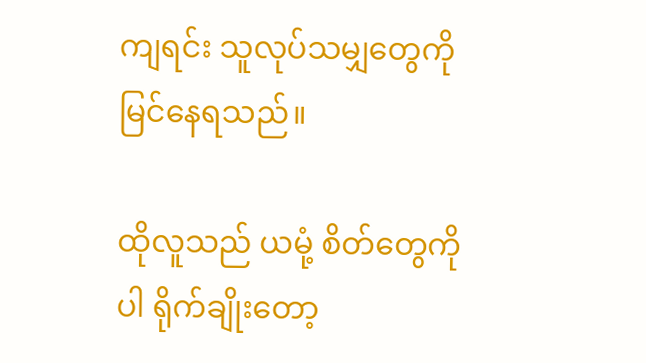ကျရင်း သူလုပ်သမျှတွေကို မြင်နေရသည်။

ထိုလူသည် ယမုံ့ စိတ်တွေကိုပါ ရိုက်ချိုးတော့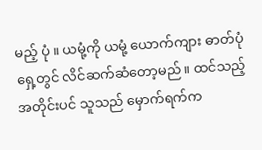မည့် ပုံ ။ ယမုံ့ကို ယမုံ့ ယောက်ကျား ဓာတ်ပုံရှေ့တွင် လိင်ဆက်ဆံတော့မည်။ ထင်သည့် အတိုင်းပင် သူသည် မှောက်ရက်က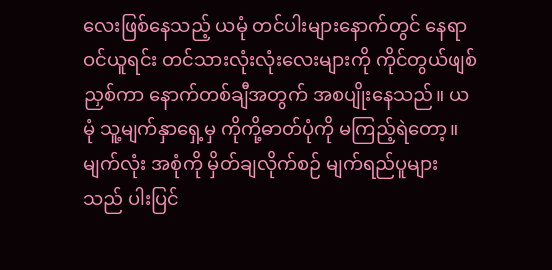လေးဖြစ်နေသည့် ယမုံ တင်ပါးများနောက်တွင် နေရာဝင်ယူရင်း တင်သားလုံးလုံးလေးများကို ကိုင်တွယ်ဖျစ်ညှစ်ကာ နောက်တစ်ချီအတွက် အစပျိုးနေသည်။ ယမုံ သူ့မျက်နှာရှေ့မှ ကိုကို့ဓာတ်ပုံကို မကြည့်ရဲတော့။ မျက်လုံး အစုံကို မှိတ်ချလိုက်စဉ် မျက်ရည်ပူများသည် ပါးပြင်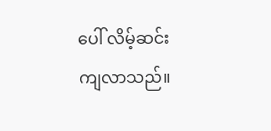ပေါ် လိမ့်ဆင်းကျလာသည်။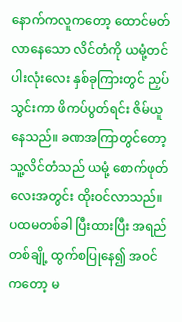နောက်ကလူကတော့ ထောင်မတ်လာနေသော လိင်တံကို ယမုံ့တင်ပါးလုံးလေး နှစ်ခုကြားတွင် ညှပ်သွင်းကာ ဖိကပ်ပွတ်ရင်း ဇိမ်ယူနေသည်။ ခဏအကြာတွင်တော့ သူ့လိင်တံသည် ယမုံ့ စောက်ဖုတ်လေးအတွင်း ထိုးဝင်လာသည်။ ပထမတစ်ခါ ပြီးထားပြီး အရည်တစ်ချို့ ထွက်စပြုနေ၍ အဝင်ကတော့ မ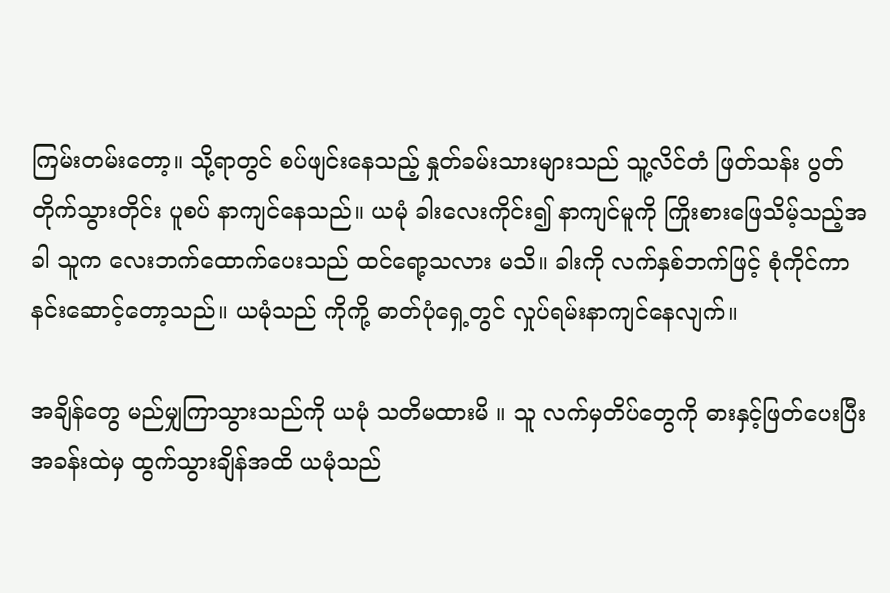ကြမ်းတမ်းတော့။ သို့ရာတွင် စပ်ဖျင်းနေသည့် နှုတ်ခမ်းသားများသည် သူ့လိင်တံ ဖြတ်သန်း ပွတ်တိုက်သွားတိုင်း ပူစပ် နာကျင်နေသည်။ ယမုံ ခါးလေးကိုင်း၍ နာကျင်မူကို ကြိုးစားဖြေသိမ့်သည့်အခါ သူက လေးဘက်ထောက်ပေးသည် ထင်ရော့သလား မသိ။ ခါးကို လက်နှစ်ဘက်ဖြင့် စုံကိုင်ကာ နင်းဆောင့်တော့သည်။ ယမုံသည် ကိုကို့ ဓာတ်ပုံရှေ့တွင် လှုပ်ရမ်းနာကျင်နေလျက်။

အချိန်တွေ မည်မျှကြာသွားသည်ကို ယမုံ သတိမထားမိ ။ သူ လက်မှတိပ်တွေကို ဓားနှင့်ဖြတ်ပေးပြီး အခန်းထဲမှ ထွက်သွားချိန်အထိ ယမုံသည်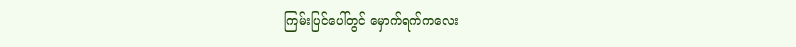ကြမ်းပြင်ပေါ်တွင် မှောက်ရက်ကလေး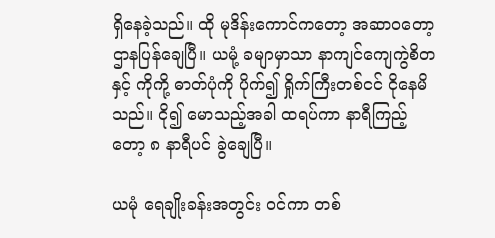ရှိနေခဲ့သည်။ ထို မုဒိန်းကောင်ကတော့ အဆာဝတော့ ဌာနပြန်ချေပြီ။ ယမုံ့ ခမျာမှာသာ နာကျင်ကျေကွဲစိတနှင့် ကိုကို့ ဓာတ်ပုံကို ပိုက်၍ ရှိုက်ကြီးတစ်ငင် ငိုနေမိသည်။ ငို၍ မောသည့်အခါ ထရပ်ကာ နာရီကြည့်တော့ ၈ နာရီပင် ခွဲချေပြီ။

ယမုံ ရေချိုးခန်းအတွင်း ဝင်ကာ တစ်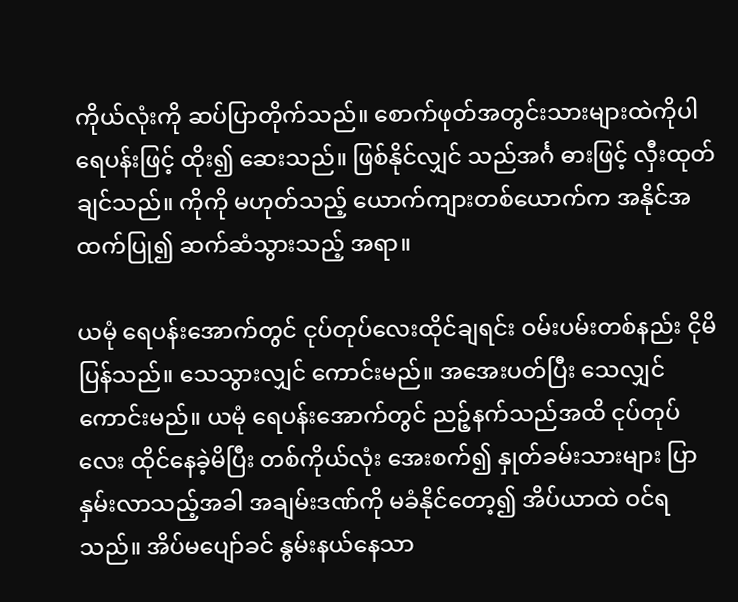ကိုယ်လုံးကို ဆပ်ပြာတိုက်သည်။ စောက်ဖုတ်အတွင်းသားများထဲကိုပါ ရေပန်းဖြင့် ထိုး၍ ဆေးသည်။ ဖြစ်နိုင်လျှင် သည်အင်္ဂ ဓားဖြင့် လှီးထုတ်ချင်သည်။ ကိုကို မဟုတ်သည့် ယောက်ကျားတစ်ယောက်က အနိုင်အထက်ပြု၍ ဆက်ဆံသွားသည့် အရာ။

ယမုံ ရေပန်းအောက်တွင် ငုပ်တုပ်လေးထိုင်ချရင်း ဝမ်းပမ်းတစ်နည်း ငိုမိပြန်သည်။ သေသွားလျှင် ကောင်းမည်။ အအေးပတ်ပြီး သေလျှင်ကောင်းမည်။ ယမုံ ရေပန်းအောက်တွင် ညဉ့်နက်သည်အထိ ငုပ်တုပ်လေး ထိုင်နေခဲ့မိပြီး တစ်ကိုယ်လုံး အေးစက်၍ နှုတ်ခမ်းသားများ ပြာနှမ်းလာသည့်အခါ အချမ်းဒဏ်ကို မခံနိုင်တော့၍ အိပ်ယာထဲ ဝင်ရသည်။ အိပ်မပျော်ခင် နွမ်းနယ်နေသာ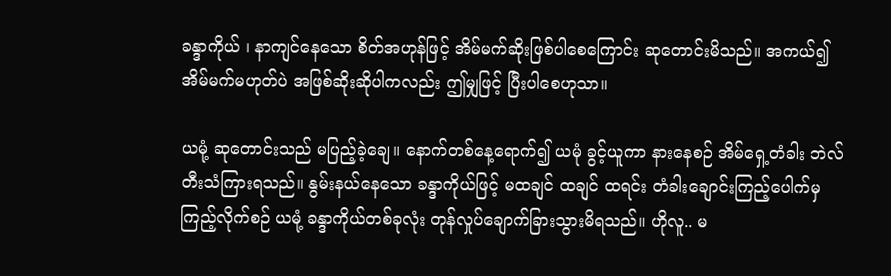ခန္ဒာကိုယ် ၊ နာကျင်နေသော စိတ်အဟုန်ဖြင့် အိမ်မက်ဆိုးဖြစ်ပါစေကြောင်း ဆုတောင်းမိသည်။ အကယ်၍ အိမ်မက်မဟုတ်ပဲ အဖြစ်ဆိုးဆိုပါကလည်း ဤမျှဖြင့် ပြီးပါစေဟုသာ။

ယမုံ့ ဆုတောင်းသည် မပြည့်ခဲ့ချေ။ နောက်တစ်နေ့ရောက်၍ ယမုံ ခွင့်ယူကာ နားနေစဉ် အိမ်ရှေ့တံခါး ဘဲလ်တီးသံကြားရသည်။ နွမ်းနယ်နေသော ခန္ဒာကိုယ်ဖြင့် မထချင် ထချင် ထရင်း တံခါးချောင်းကြည့်ပေါက်မှ ကြည့်လိုက်စဉ် ယမုံ့ ခန္ဒာကိုယ်တစ်ခုလုံး တုန်လှုပ်ချောက်ခြားသွားမိရသည်။ ဟိုလူ.. မ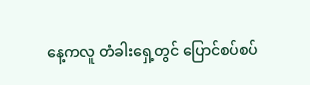နေ့ကလူ တံခါးရှေ့တွင် ပြောင်စပ်စပ်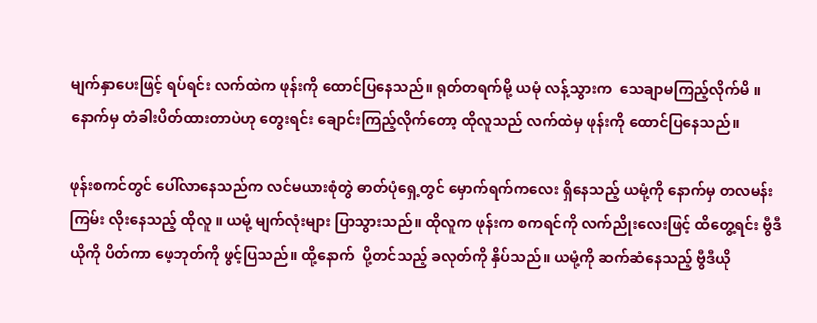မျက်နှာပေးဖြင့် ရပ်ရင်း လက်ထဲက ဖုန်းကို ထောင်ပြနေသည်။ ရုတ်တရက်မို့ ယမုံ လန့်သွားက  သေချာမကြည့်လိုက်မိ ။ နောက်မှ တံခါးပိတ်ထားတာပဲဟု တွေးရင်း ချောင်းကြည့်လိုက်တော့ ထိုလူသည် လက်ထဲမှ ဖုန်းကို ထောင်ပြနေသည်။

ဖုန်းစကင်တွင် ပေါ်လာနေသည်က လင်မယားစုံတွဲ ဓာတ်ပုံရှေ့တွင် မှောက်ရက်ကလေး ရှိနေသည့် ယမုံ့ကို နောက်မှ တလမန်းကြမ်း လိုးနေသည့် ထိုလူ ။ ယမုံ့ မျက်လုံးများ ပြာသွားသည်။ ထိုလူက ဖုန်းက စကရင်ကို လက်ညိုးလေးဖြင့် ထိတွေ့ရင်း ဗွီဒီယိုကို ပိတ်ကာ ဖေ့ဘုတ်ကို ဖွင့်ပြသည်။ ထို့နောက်  ပို့တင်သည့် ခလုတ်ကို နှိပ်သည်။ ယမုံ့ကို ဆက်ဆံနေသည့် ဗွီဒီယို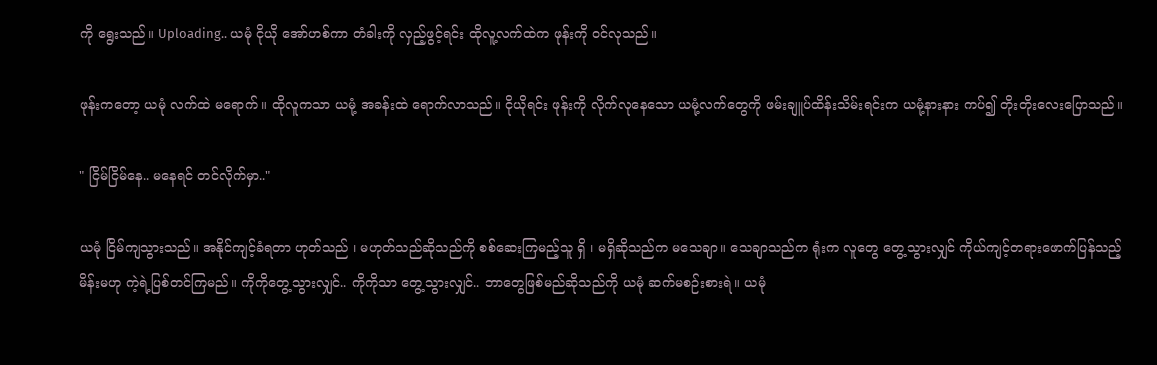ကို ရွေးသည်။ Uploading.. ယမုံ ငိုယို အော်ဟစ်ကာ တံခါးကို လှည့်ဖွင့်ရင်း ထိုလူ့လက်ထဲက ဖုန်းကို ဝင်လုသည်။

ဖုန်းကတော့ ယမုံ လက်ထဲ မရောက်။ ထိုလူကသာ ယမုံ့ အခန်းထဲ ရောက်လာသည်။ ငိုယိုရင်း ဖုန်းကို လိုက်လုနေသော ယမုံ့လက်တွေကို ဖမ်းချူပ်ထိန်းသိမ်းရင်းက ယမုံ့နားနား ကပ်၍ တိုးတိုးလေးပြောသည်။

" ငြိမ်ငြိမ်နေ.. မနေရင် တင်လိုက်မှာ.."

ယမုံ ငြိမ်ကျသွားသည်။ အနိုင်ကျင့်ခံရတာ ဟုတ်သည် ၊ မဟုတ်သည်ဆိုသည်ကို စစ်ဆေးကြမည့်သူ ရှိ ၊ မရှိဆိုသည်က မသေချာ။ သေချာသည်က ရုံးက လူတွေ တွေ့သွားလျှင် ကိုယ်ကျင့်တရားဖောက်ပြန်သည့် မိန်းမဟု ကဲ့ရဲ့ပြစ်တင်ကြမည်။ ကိုကိုတွေ့သွားလျှင်.. ကိုကိုသာ တွေ့သွားလျှင်.. ဘာတွေဖြစ်မည်ဆိုသည်ကို ယမုံ ဆက်မစဉ်းစားရဲ။ ယမုံ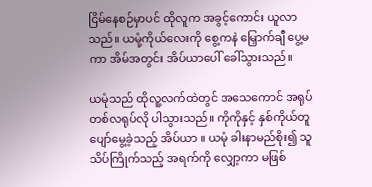ငြိမ်နေစဉ်မှာပင် ထိုလူက အခွင့်ကောင်း ယူလာသည်။ ယမုံ့ကိုယ်လေးကို စွေ့ကနဲ မြှောက်ချီ ပွေ့မကာ အိမ်အတွင်း အိပ်ယာပေါ် ခေါ်သွားသည်။

ယမုံသည် ထိုလူ့လက်ထဲတွင် အသေကောင် အရုပ်တစ်လရုပ်လို ပါသွားသည်။ ကိုကိုနှင့် နှစ်ကိုယ်တူ ပျော်မွေ့ခဲ့သည့် အိပ်ယာ ။ ယမုံ ခါးနာမည်စိုး၍ သူသိပ်ကြိုက်သည့် အရက်ကို လျှော့ကာ မဖြစ်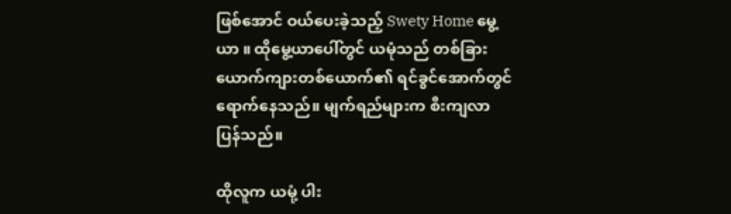ဖြစ်အောင် ဝယ်ပေးခဲ့သည့် Swety Home မွေ့ယာ ။ ထိုမွေ့ယာပေါ်တွင် ယမုံသည် တစ်ခြားယောက်ကျားတစ်ယောက်၏ ရင်ခွင်အောက်တွင် ရောက်နေသည်။ မျက်ရည်များက စီးကျလာပြန်သည်။

ထိုလူက ယမုံ့ ပါး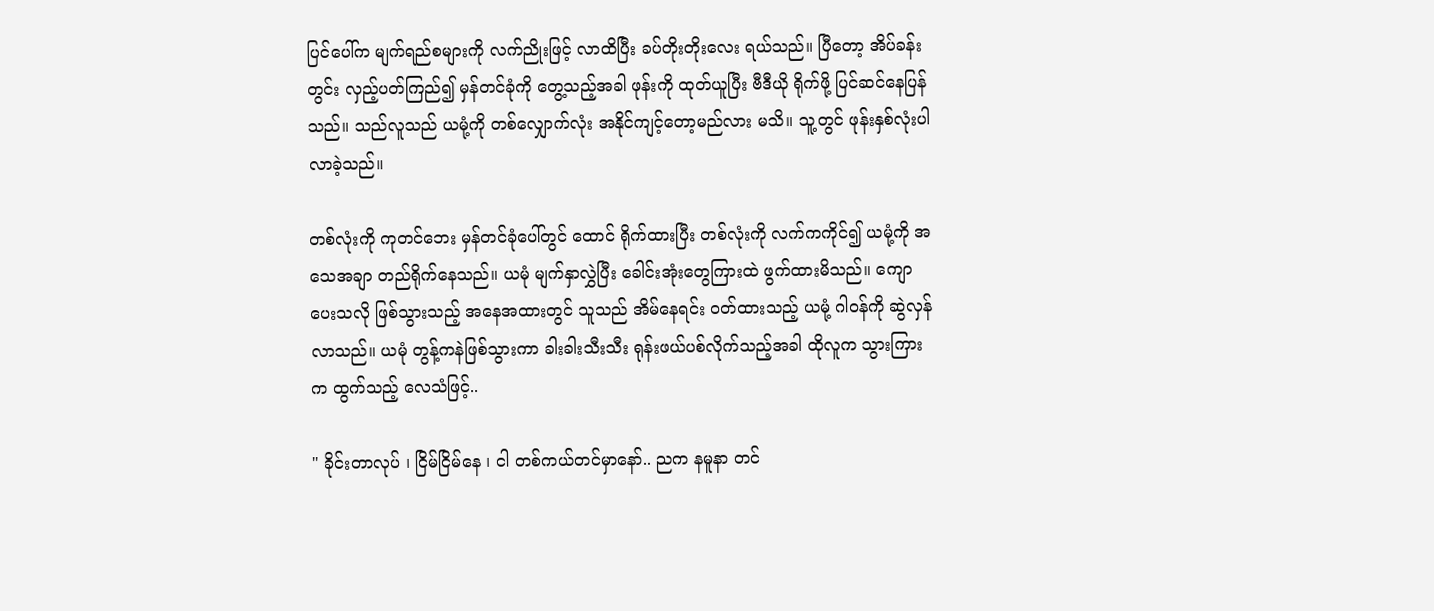ပြင်ပေါ်က မျက်ရည်စများကို လက်ညိုးဖြင့် လာထိပြီး ခပ်တိုးတိုးလေး ရယ်သည်။ ပြီတော့ အိပ်ခန်းတွင်း လှည့်ပတ်ကြည်၍ မှန်တင်ခုံကို တွေ့သည့်အခါ ဖုန်းကို ထုတ်ယူပြီး ဗီဒီယို ရိုက်ဖို့ ပြင်ဆင်နေပြန်သည်။ သည်လူသည် ယမုံ့ကို တစ်လျှောက်လုံး အနိုင်ကျင့်တော့မည်လား မသိ။ သူ့တွင် ဖုန်းနှစ်လုံးပါလာခဲ့သည်။

တစ်လုံးကို ကုတင်ဘေး မှန်တင်ခုံပေါ်တွင် ထောင် ရိုက်ထားပြီး တစ်လုံးကို လက်ကကိုင်၍ ယမုံ့ကို အသေအချာ တည်ရိုက်နေသည်။ ယမုံ မျက်နှာလွှဲပြီး ခေါင်းအုံးတွေကြားထဲ ဖွက်ထားမိသည်။ ကျောပေးသလို ဖြစ်သွားသည့် အနေအထားတွင် သူသည် အိမ်နေရင်း ဝတ်ထားသည့် ယမုံ့ ဂါဝန်ကို ဆွဲလှန်လာသည်။ ယမုံ တွန့်ကနဲဖြစ်သွားကာ ခါးခါးသီးသီး ရုန်းဖယ်ပစ်လိုက်သည့်အခါ ထိုလူက သွားကြားက ထွက်သည့် လေသံဖြင့်..

" ခိုင်းတာလုပ် ၊ ငြိမ်ငြိမ်နေ ၊ ငါ တစ်ကယ်တင်မှာနော်.. ညက နမူနာ တင်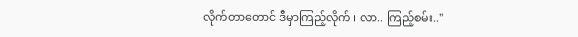လိုက်တာတောင် ဒီမှာကြည့်လိုက် ၊ လာ.. ကြည့်စမ်း.."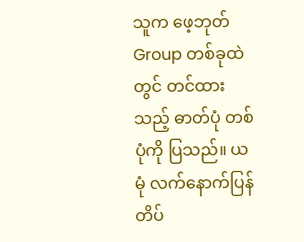သူက ဖေ့ဘုတ် Group တစ်ခုထဲတွင် တင်ထားသည့် ဓာတ်ပုံ တစ်ပုံကို ပြသည်။ ယမုံ လက်နောက်ပြန် တိပ်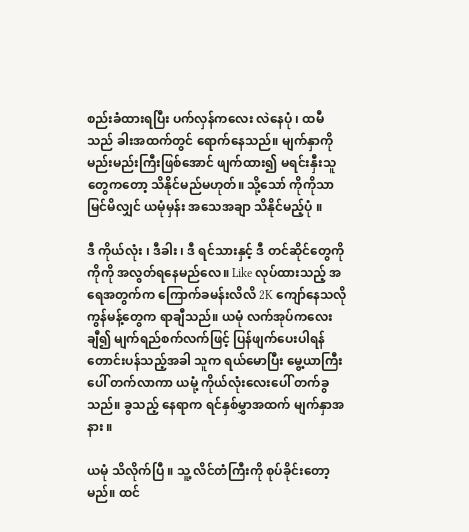စည်းခံထားရပြီး ပက်လှန်ကလေး လဲနေပုံ ၊ ထမီသည် ခါးအထက်တွင် ရောက်နေသည်။ မျက်နှာကို မည်းမည်းကြီးဖြစ်အောင် ဖျက်ထား၍ မရင်းနှီးသူတွေကတော့ သိနိုင်မည်မဟုတ်။ သို့သော် ကိုကိုသာ မြင်မိလျှင် ယမုံမှန်း အသေအချာ သိနိုင်မည့်ပုံ ။

ဒီ ကိုယ်လုံး ၊ ဒီခါး ၊ ဒီ ရင်သားနှင့် ဒီ တင်ဆိုင်တွေကို ကိုကို အလွတ်ရနေမည်လေ။ Like လုပ်ထားသည့် အရေအတွက်က ကြောက်ခမန်းလိလိ 2K ကျော်နေသလို ကွန်မန့်တွေက ရာချီသည်။ ယမုံ လက်အုပ်ကလေးချီ၍ မျက်ရည်စက်လက်ဖြင့် ပြန်ဖျက်ပေးပါရန် တောင်းပန်သည့်အခါ သူက ရယ်မောပြီး မွေ့ယာကြီးပေါ် တက်လာကာ ယမုံ့ ကိုယ်လုံးလေးပေါ် တက်ခွသည်။ ခွသည့် နေရာက ရင်နှစ်မွှာအထက် မျက်နှာအနား ။

ယမုံ သိလိုက်ပြီ ။ သူ့ လိင်တံကြီးကို စုပ်ခိုင်းတော့မည်။ ထင်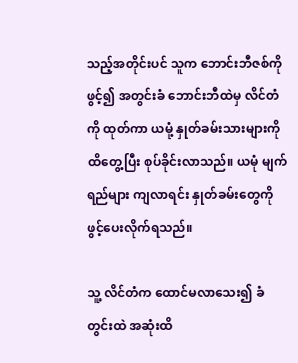သည့်အတိုင်းပင် သူက ဘောင်းဘီဇစ်ကို ဖွင့်၍ အတွင်းခံ ဘောင်းဘီထဲမှ လိင်တံကို ထုတ်ကာ ယမုံ့ နှုတ်ခမ်းသားများကို ထိတွေ့ပြီး စုပ်ခိုင်းလာသည်။ ယမုံ မျက်ရည်များ ကျလာရင်း နှုတ်ခမ်းတွေကို ဖွင့်ပေးလိုက်ရသည်။

သူ့ လိင်တံက ထောင်မလာသေး၍ ခံတွင်းထဲ အဆုံးထိ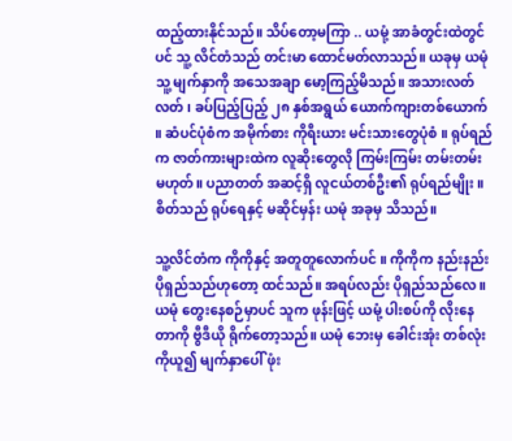ထည့်ထားနိုင်သည်။ သိပ်တော့မကြာ .. ယမုံ့ အာခံတွင်းထဲတွင်ပင် သူ့ လိင်တံသည် တင်းမာ ထောင်မတ်လာသည်။ ယခုမှ ယမုံသူ့ မျက်နှာကို အသေအချာ မော့ကြည့်မိသည်။ အသားလတ်လတ် ၊ ခပ်ပြည့်ပြည့် ၂၈ နှစ်အရွယ် ယောက်ကျားတစ်ယောက် ။ ဆံပင်ပုံစံက အမိုက်စား ကိုရီးယား မင်းသားတွေပုံစံ ။ ရုပ်ရည်က ဇာတ်ကားများထဲက လူဆိုးတွေလို ကြမ်းကြမ်း တမ်းတမ်း မဟုတ်။ ပညာတတ် အဆင့်ရှိ လူငယ်တစ်ဦး၏ ရုပ်ရည်မျိုး ။ စိတ်သည် ရုပ်ရေနှင့် မဆိုင်မှန်း ယမုံ အခုမှ သိသည်။

သူ့လိင်တံက ကိုကိုနှင့် အတူတူလောက်ပင် ။ ကိုကိုက နည်းနည်း ပိုရှည်သည်ဟုတော့ ထင်သည်။ အရပ်လည်း ပိုရှည်သည်လေ။ ယမုံ တွေးနေစဉ်မှာပင် သူက ဖုန်းဖြင့် ယမုံ့ ပါးစပ်ကို လိုးနေတာကို ဗွီဒီယို ရိုက်တော့သည်။ ယမုံ ဘေးမှ ခေါင်းအုံး တစ်လုံးကိုယူ၍ မျက်နှာပေါ် ဖုံး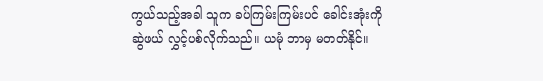ကွယ်သည့်အခါ သူက ခပ်ကြမ်းကြမ်းပင် ခေါင်းအုံးကို ဆွဲဖယ် လွှင့်ပစ်လိုက်သည်။ ယမုံ ဘာမှ မတတ်နိုင်။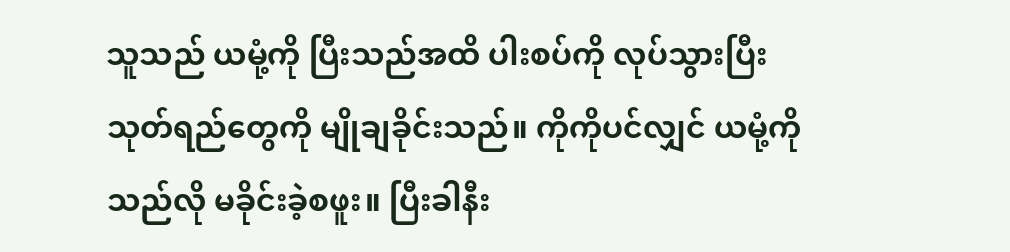သူသည် ယမုံ့ကို ပြီးသည်အထိ ပါးစပ်ကို လုပ်သွားပြီး သုတ်ရည်တွေကို မျိုချခိုင်းသည်။ ကိုကိုပင်လျှင် ယမုံ့ကို သည်လို မခိုင်းခဲ့စဖူး။ ပြီးခါနီး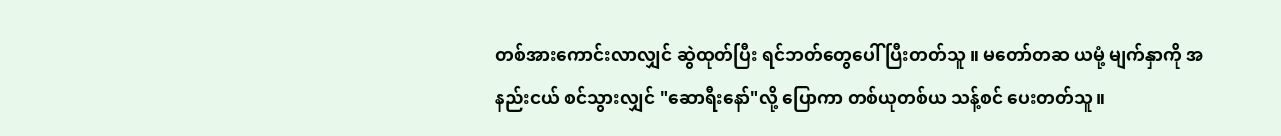တစ်အားကောင်းလာလျှင် ဆွဲထုတ်ပြီး ရင်ဘတ်တွေပေါ် ပြီးတတ်သူ ။ မတော်တဆ ယမုံ့ မျက်နှာကို အနည်းငယ် စင်သွားလျှင် "ဆောရီးနော်"လို့ ပြောကာ တစ်ယုတစ်ယ သန့်စင် ပေးတတ်သူ။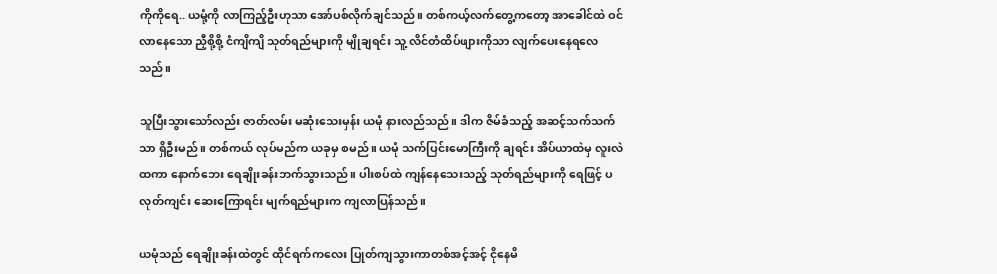ကိုကိုရေ.. ယမုံ့ကို လာကြည့်ဦးဟုသာ အော်ပစ်လိုက်ချင်သည်။ တစ်ကယ့်လက်တွေ့ကတော့ အာခေါင်ထဲ ဝင်လာနေသော ညှီစို့စို့ ငံကျိကျိ သုတ်ရည်များကို မျိုချရင်း သူ့ လိင်တံထိပ်ဖျားကိုသာ လျက်ပေးနေရလေသည်။

သူပြီးသွားသော်လည်း ဇာတ်လမ်း မဆုံးသေးမှန်း ယမုံ နားလည်သည်။ ဒါက ဇိမ်ခံသည့် အဆင့်သက်သက်သာ ရှိဦးမည်။ တစ်ကယ် လုပ်မည်က ယခုမှ စမည်။ ယမုံ သက်ပြင်းမောကြီးကို ချရင်း အိပ်ယာထဲမှ လူးလဲထကာ နောက်ဘေး ရေချိုးခန်းဘက်သွားသည်။ ပါးစပ်ထဲ ကျန်နေသေးသည့် သုတ်ရည်များကို ရေဖြင့် ပလုတ်ကျင်း ဆေးကြောရင်း မျက်ရည်များက ကျလာပြန်သည်။

ယမုံသည် ရေချိုးခန်းထဲတွင် ထိုင်ရက်ကလေး ပြုတ်ကျသွားကာတစ်အင့်အင့် ငိုနေမိ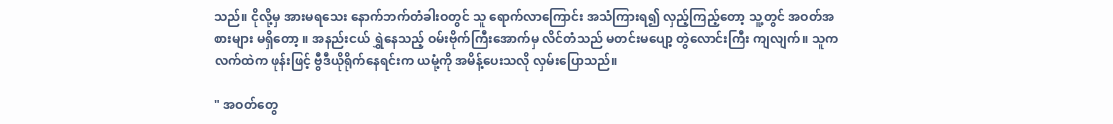သည်။ ငိုလို့မှ အားမရသေး နောက်ဘက်တံခါးဝတွင် သူ ရောက်လာကြောင်း အသံကြားရ၍ လှည့်ကြည့်တော့ သူ့တွင် အဝတ်အစားများ မရှိတော့ ။ အနည်းငယ် ရွှဲနေသည့် ဝမ်းဗိုက်ကြီးအောက်မှ လိင်တံသည် မတင်းမပျော့ တွဲလောင်းကြီး ကျလျက်။ သူက လက်ထဲက ဖုန်းဖြင့် ဗွီဒီယိုရိုက်နေရင်းက ယမုံ့ကို အမိန့်ပေးသလို လှမ်းပြောသည်။

" အဝတ်တွေ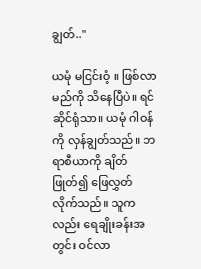ချွတ်.."

ယမုံ မငြင်းဝံ့ ။ ဖြစ်လာမည်ကို သိနေပြီပဲ။ ရင်ဆိုင်ရုံသာ။ ယမုံ ဂါဝန်ကို လှန်ချွတ်သည်။ ဘရာစီယာကို ချိတ်ဖြုတ်၍ ဖြေလွှတ်လိုက်သည်။ သူကလည်း ရေချိုးခန်းအတွင်း ဝင်လာ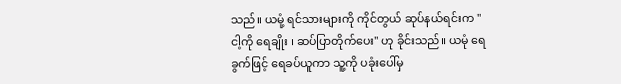သည်။ ယမုံ့ ရင်သားများကို ကိုင်တွယ် ဆုပ်နယ်ရင်းက " ငါ့ကို ရေချိုး ၊ ဆပ်ပြာတိုက်ပေး" ဟု ခိုင်းသည်။ ယမုံ ရေခွက်ဖြင့် ရေခပ်ယူကာ သူ့ကို ပခုံးပေါ်မှ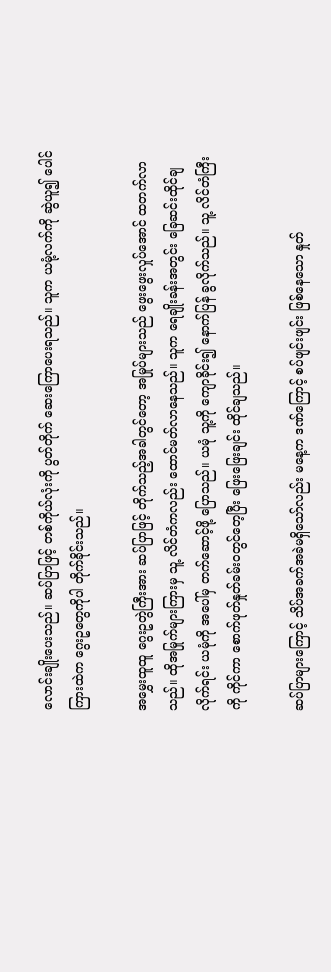လောင်းချိုးပေးသည်။ ဆပ်ပြာဖြင့် တစ်ကိုယ်လုံးကို ပွတ်တိုက် ဆေးကြောပေးရသည်။ သူက ယမုံ့လက်ကို ဆွဲယူ၍ ပေါင်ကြားထဲက ဂွေးဥတွေကိုပါ တိုက်ခိုင်းသည်။

အမွှေးထူထူ ဂွေးဥတွဲကြီးအား ဆပ်ပြာဖြင့် တိုက်သည့်အခါတွင်တော့ အမြုပ်များသည် ဖွေးဖွေးလှုပ်အောင် ထတက်လာသည်။ ထိုအမြုက်များကြားမှ သူ့ လိင်တံကလည်း ထောင်မတ်လာနေသည်။ သူက ရေချိုးခန်းအတွင်း ခြေဆင်းထိုင်ချလိုက်ရင်း ယမုံကို အပေါ်မှ တက်ဆောင့်ဖို့ ပြောသည်။ ယမုံ သူ့ကို ကျောခိုင်း၍ နောက်ပြန် ခွလိုက်သည်။ သူ့ လိင်တံကြီးကို ကိုင်ကာ စောက်ဖုတ်နှုတ်ခမ်းဝတွင်တေ့ပြီး ဖြေးဖြေးချင်း ထိုင်ချသည်။

ဆပ်ပြာများကြောင့် သိပ်အခက်အခဲမရှိသော်လည်း မနေ့က ဒဏ်ကြောင့် စပ်ဖျင်းဖျင်း ဖြစ်နေသော နှုတ်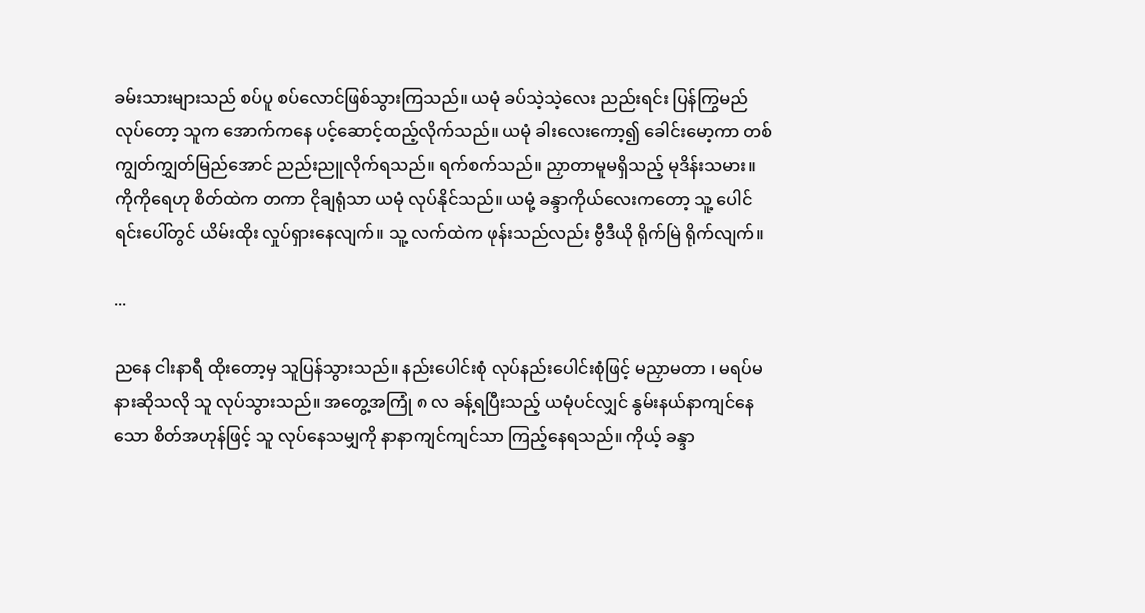ခမ်းသားများသည် စပ်ပူ စပ်လောင်ဖြစ်သွားကြသည်။ ယမုံ ခပ်သဲ့သဲ့လေး ညည်းရင်း ပြန်ကြွမည်လုပ်တော့ သူက အောက်ကနေ ပင့်ဆောင့်ထည့်လိုက်သည်။ ယမုံ ခါးလေးကော့၍ ခေါင်းမော့ကာ တစ်ကျွတ်ကျွှတ်မြည်အောင် ညည်းညူလိုက်ရသည်။ ရက်စက်သည်။ ညှာတာမူမရှိသည့် မုဒိန်းသမား။ ကိုကိုရေဟု စိတ်ထဲက တကာ ငိုချရုံသာ ယမုံ လုပ်နိုင်သည်။ ယမုံ့ ခန္ဒာကိုယ်လေးကတော့ သူ့ ပေါင်ရင်းပေါ်တွင် ယိမ်းထိုး လှုပ်ရှားနေလျက်။ သူ့ လက်ထဲက ဖုန်းသည်လည်း ဗွီဒီယို ရိုက်မြဲ ရိုက်လျက်။

...

ညနေ ငါးနာရီ ထိုးတော့မှ သူပြန်သွားသည်။ နည်းပေါင်းစုံ လုပ်နည်းပေါင်းစုံဖြင့် မညှာမတာ ၊ မရပ်မနားဆိုသလို သူ လုပ်သွားသည်။ အတွေ့အကြုံ ၈ လ ခန့်ရပြီးသည့် ယမုံပင်လျှင် နွမ်းနယ်နာကျင်နေသော စိတ်အဟုန်ဖြင့် သူ လုပ်နေသမျှကို နာနာကျင်ကျင်သာ ကြည့်နေရသည်။ ကိုယ့် ခန္ဒာ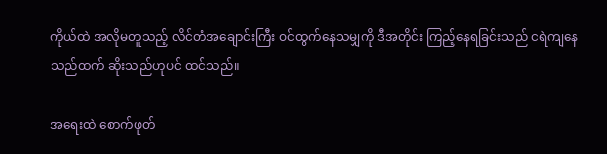ကိုယ်ထဲ အလိုမတူသည့် လိင်တံအချောင်းကြီး ဝင်ထွက်နေသမျှကို ဒီအတိုင်း ကြည့်နေရခြင်းသည် ငရဲကျနေသည်ထက် ဆိုးသည်ဟုပင် ထင်သည်။

အရေးထဲ စောက်ဖုတ်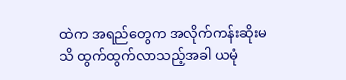ထဲက အရည်တွေက အလိုက်ကန်းဆိုးမသိ ထွက်ထွက်လာသည့်အခါ ယမုံ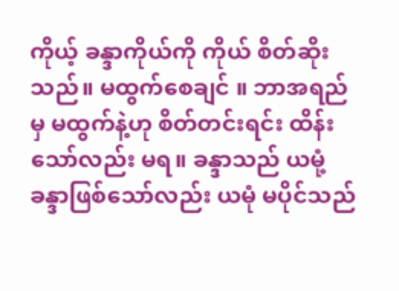ကိုယ့် ခန္ဒာကိုယ်ကို ကိုယ် စိတ်ဆိုးသည်။ မထွက်စေချင် ။ ဘာအရည်မှ မထွက်နဲ့ဟု စိတ်တင်းရင်း ထိန်းသော်လည်း မရ။ ခန္ဒာသည် ယမုံ့ ခန္ဒာဖြစ်သော်လည်း ယမုံ မပိုင်သည်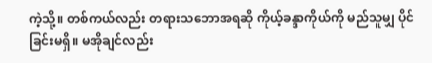ကဲ့သို့။ တစ်ကယ်လည်း တရားသဘောအရဆို ကိုယ့်ခန္ဒာကိုယ်ကို မည်သူမျှ ပိုင်ခြင်းမရှိ။ မအိုချင်လည်း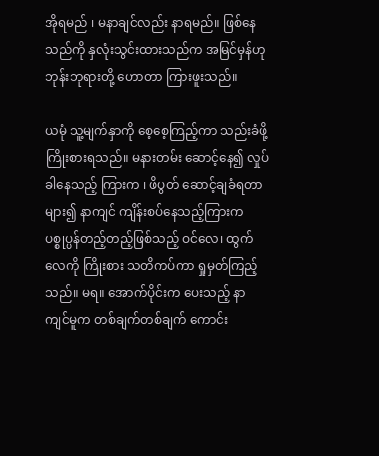အိုရမည် ၊ မနာချင်လည်း နာရမည်။ ဖြစ်နေသည်ကို နှလုံးသွင်းထားသည်က အမြင်မှန်ဟု ဘုန်းဘုရားတို့ ဟောတာ ကြားဖူးသည်။

ယမုံ သူ့မျက်နှာကို စေ့စေ့ကြည့်ကာ သည်းခံဖို့ ကြိုးစားရသည်။ မနားတမ်း ဆောင့်နေ၍ လှုပ်ခါနေသည့် ကြားက ၊ ဖိပွတ် ဆောင့်ချခံရတာများ၍ နာကျင် ကျိန်းစပ်နေသည့်ကြားက ပစ္စုပ္ပန်တည့်တည့်ဖြစ်သည့် ဝင်လေ၊ ထွက်လေကို ကြိုးစား သတိကပ်ကာ ရှုမှတ်ကြည့်သည်။ မရ။ အောက်ပိုင်းက ပေးသည့် နာကျင်မူက တစ်ချက်တစ်ချက် ကောင်း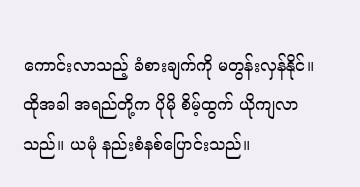ကောင်းလာသည့် ခံစားချက်ကို မတွန်းလှန်နိုင်။ ထိုအခါ အရည်တို့က ပိုမို စိမ့်ထွက် ယိုကျလာသည်။ ယမုံ နည်းစံနစ်ပြောင်းသည်။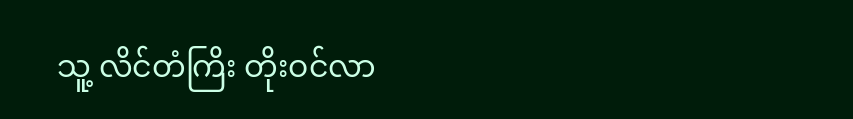သူ့ လိင်တံကြိး တိုးဝင်လာ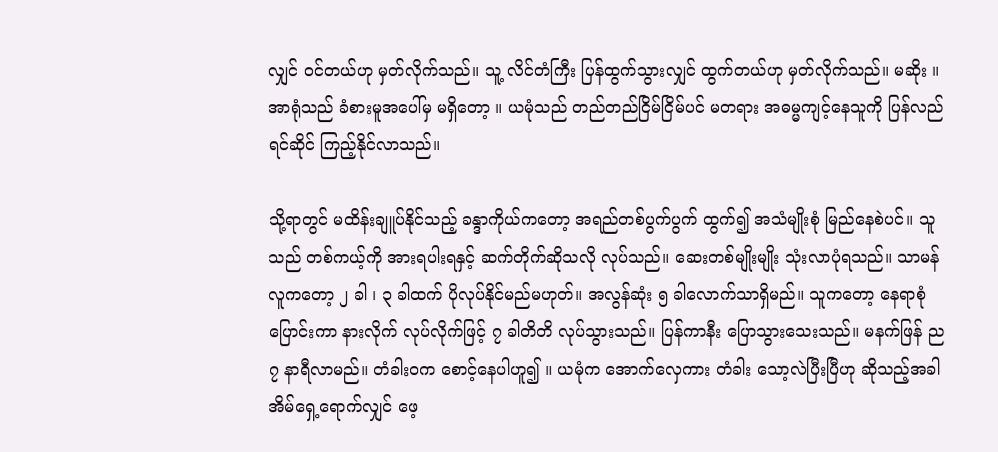လျှင် ဝင်တယ်ဟု မှတ်လိုက်သည်။ သူ့ လိင်တံကြီး ပြန်ထွက်သွားလျှင် ထွက်တယ်ဟု မှတ်လိုက်သည်။ မဆိုး ။ အာရုံသည် ခံစားမူအပေါ်မှ မရှိတော့ ။ ယမုံသည် တည်တည်ငြိမ်ငြိမ်ပင် မတရား အဓမ္မကျင့်နေသူကို ပြန်လည်ရင်ဆိုင် ကြည့်နိုင်လာသည်။

သို့ရာတွင် မထိန်းချူပ်နိုင်သည့် ခန္ဒာကိုယ်ကတော့ အရည်တစ်ပွက်ပွက် ထွက်၍ အသံမျိုးစုံ မြည်နေစဲပင်။ သူသည် တစ်ကယ့်ကို အားရပါးရနှင့် ဆက်တိုက်ဆိုသလို လုပ်သည်။ ဆေးတစ်မျိုးမျိုး သုံးလာပုံရသည်။ သာမန်လူကတော့ ၂ ခါ ၊ ၃ ခါထက် ပိုလုပ်နိုင်မည်မဟုတ်။ အလွန်ဆုံး ၅ ခါလောက်သာရှိမည်။ သူကတော့ နေရာစုံပြောင်းကာ နားလိုက် လုပ်လိုက်ဖြင့် ၇ ခါတိတိ လုပ်သွားသည်။ ပြန်ကာနီး ပြောသွားသေးသည်။ မနက်ဖြန် ည ၇ နာရီလာမည်။ တံခါးဝက စောင့်နေပါဟူ၍ ။ ယမုံက အောက်လှေကား တံခါး သော့လဲပြီးပြီဟု ဆိုသည့်အခါ အိမ်ရှေ့ရောက်လျှင် ဖေ့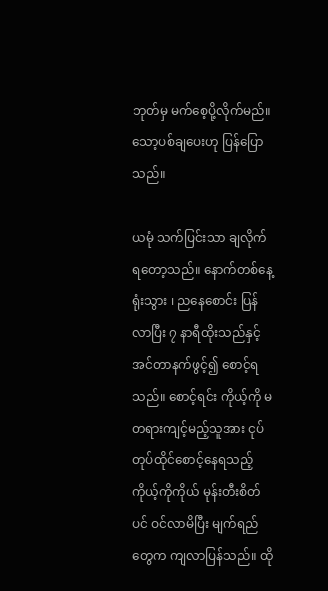ဘုတ်မှ မက်စေ့ပို့လိုက်မည်။ သော့ပစ်ချပေးဟု ပြန်ပြောသည်။

ယမုံ သက်ပြင်းသာ ချလိုက်ရတော့သည်။ နောက်တစ်နေ့ ရုံးသွား ၊ ညနေစောင်း ပြန်လာပြီး ၇ နာရီထိုးသည်နှင့် အင်တာနက်ဖွင့်၍ စောင့်ရသည်။ စောင့်ရင်း ကိုယ့်ကို မတရားကျင့်မည့်သူအား ငုပ်တုပ်ထိုင်စောင့်နေရသည့် ကိုယ့်ကိုကိုယ် မုန်းတီးစိတ်ပင် ဝင်လာမိပြီး မျက်ရည်တွေက ကျလာပြန်သည်။ ထို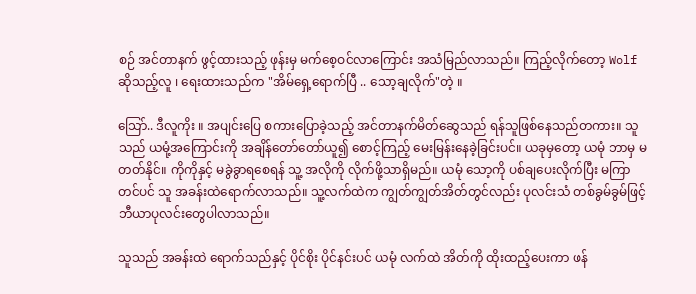စဉ် အင်တာနက် ဖွင့်ထားသည့် ဖုန်းမှ မက်စေ့ဝင်လာကြောင်း အသံမြည်လာသည်။ ကြည့်လိုက်တော့ Wolf ဆိုသည့်လူ ၊ ရေးထားသည်က "အိမ်ရှေ့ရောက်ပြီ .. သော့ချလိုက်"တဲ့ ။

သြော်.. ဒီလူကိုး ။ အပျင်းပြေ စကားပြောခဲ့သည့် အင်တာနက်မိတ်ဆွေသည် ရန်သူဖြစ်နေသည်တကား။ သူသည် ယမုံ့အကြောင်းကို အချိန်တော်တော်ယူ၍ စောင့်ကြည့် မေးမြန်းနေခဲ့ခြင်းပင်။ ယခုမှတော့ ယမုံ ဘာမှ မတတ်နိုင်။ ကိုကိုနှင့် မခွဲခွာရစေရန် သူ့ အလိုကို လိုက်ဖို့သာရှိမည်။ ယမုံ သော့ကို ပစ်ချပေးလိုက်ပြီး မကြာတင်ပင် သူ အခန်းထဲရောက်လာသည်။ သူ့လက်ထဲက ကျွတ်ကျွတ်အိတ်တွင်လည်း ပုလင်းသံ တစ်ခွမ်ခွမ်ဖြင့် ဘီယာပုလင်းတွေပါလာသည်။

သူသည် အခန်းထဲ ရောက်သည်နှင့် ပိုင်စိုး ပိုင်နင်းပင် ယမုံ လက်ထဲ အိတ်ကို ထိုးထည့်ပေးကာ ဖန်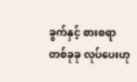ခွက်နှင့် စားစရာ တစ်ခုခု လုပ်ပေးဟု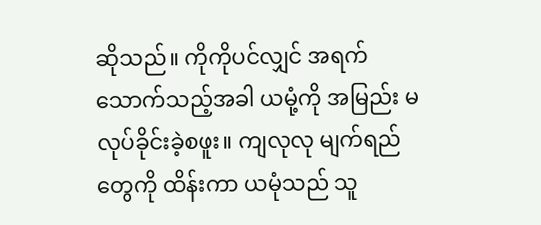ဆိုသည်။ ကိုကိုပင်လျှင် အရက်သောက်သည့်အခါ ယမုံ့ကို အမြည်း မလုပ်ခိုင်းခဲ့စဖူး။ ကျလုလု မျက်ရည်တွေကို ထိန်းကာ ယမုံသည် သူ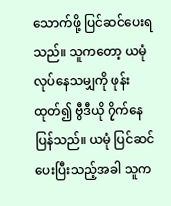သောက်ဖို့ ပြင်ဆင်ပေးရသည်။ သူကတော့ ယမုံလုပ်နေသမျှကို ဖုန်းထုတ်၍ ဗွီဒီယို ၇ိုက်နေပြန်သည်။ ယမုံ ပြင်ဆင်ပေးပြီးသည့်အခါ သူက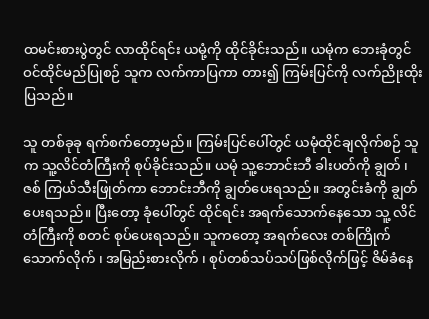ထမင်းစားပွဲတွင် လာထိုင်ရင်း ယမုံ့ကို ထိုင်ခိုင်းသည်။ ယမုံက ဘေးခုံတွင် ဝင်ထိုင်မည်ပြုစဉ် သူက လက်ကာပြကာ တား၍ ကြမ်းပြင်ကို လက်ညိုးထိုးပြသည်။

သူ တစ်ခုခု ရက်စက်တော့မည်။ ကြမ်းပြင်ပေါ်တွင် ယမုံထိုင်ချလိုက်စဉ် သူက သူ့လိင်တံကြီးကို စုပ်ခိုင်းသည်။ ယမုံ သူ့ဘောင်းဘီ ခါးပတ်ကို ချွတ် ၊ ဇစ် ကြယ်သီးဖြုတ်ကာ ဘောင်းဘီကို ချွတ်ပေးရသည်။ အတွင်းခံကို ချွတ်ပေးရသည်။ ပြီးတော့ ခုံပေါ်တွင် ထိုင်ရင်း အရက်သောက်နေသော သူ့ လိင်တံကြီးကို စတင် စုပ်ပေးရသည်။ သူကတော့ အရက်လေး တစ်ကြိုက်သောက်လိုက် ၊ အမြည်းစားလိုက် ၊ စုပ်တစ်သပ်သပ်ဖြစ်လိုက်ဖြင့် ဇိမ်ခံနေ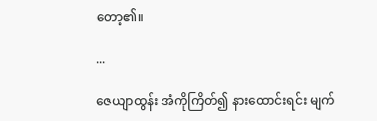တော့၏။

...

ဇေယျာထွန်း အံကိုကြိတ်၍ နားထောင်းရင်း မျက်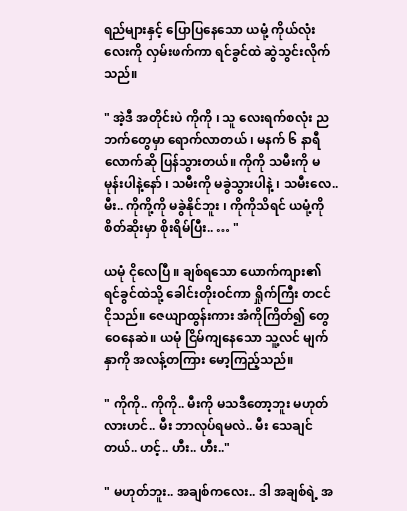ရည်များနှင့် ပြောပြနေသော ယမုံ့ ကိုယ်လုံးလေးကို လှမ်းဖက်ကာ ရင်ခွင်ထဲ ဆွဲသွင်းလိုက်သည်။

" အဲ့ဒီ အတိုင်းပဲ ကိုကို ၊ သူ လေးရက်စလုံး ညဘက်တွေမှာ ရောက်လာတယ် ၊ မနက် ၆ နာရီလောက်ဆို ပြန်သွားတယ်။ ကိုကို သမီးကို မမုန်းပါနဲ့နော် ၊ သမီးကို မခွဲသွားပါနဲ့ ၊ သမီးလေ.. မီး.. ကိုကို့ကို မခွဲနိုင်ဘူး ၊ ကိုကိုသိရင် ယမုံ့ကို စိတ်ဆိုးမှာ စိုးရိမ်ပြီး.. … "

ယမုံ ငိုလေပြီ ။ ချစ်ရသော ယောက်ကျား၏ ရင်ခွင်ထဲသို့ ခေါင်းတိုးဝင်ကာ ရှိုက်ကြီး တငင် ငိုသည်။ ဇေယျာထွန်းကား အံကိုကြိတ်၍ တွေဝေနေဆဲ။ ယမုံ ငြိမ်ကျနေသော သူ့လင် မျက်နှာကို အလန့်တကြား မော့ကြည့်သည်။

" ကိုကို.. ကိုကို.. မီးကို မသဒီတော့ဘူး မဟုတ်လားဟင်.. မီး ဘာလုပ်ရမလဲ.. မီး သေချင်တယ်.. ဟင့်.. ဟီး.. ဟီး.."

" မဟုတ်ဘူး.. အချစ်ကလေး.. ဒါ အချစ်ရဲ့ အ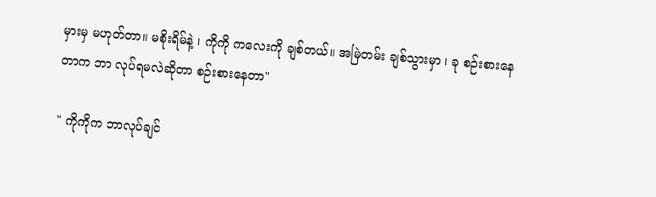မှားမှ မဟုတ်တာ။ မစိုးရိမ်နဲ့ ၊ ကိုကို ကလေးကို ချစ်တယ်။ အမြဲတမ်း ချစ်သွားမှာ ၊ ခု စဉ်းစားနေတာက ဘာ လုပ်ရမလဲဆိုတာ စဉ်းစားနေတာ"

" ကိုကိုက ဘာလုပ်ချင်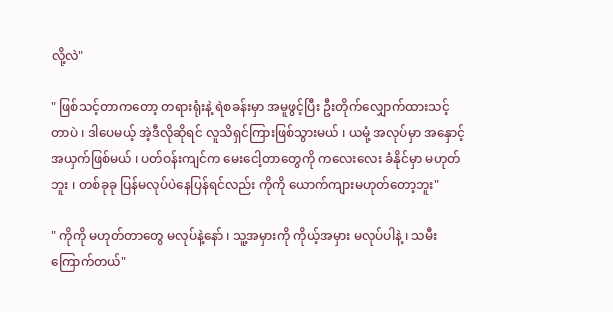လို့လဲ"

" ဖြစ်သင့်တာကတော့ တရားရုံးနဲ့ ရဲစခန်းမှာ အမူဖွင့်ပြီး ဦးတိုက်လျှောက်ထားသင့်တာပဲ ၊ ဒါပေမယ့် အဲ့ဒီလိုဆိုရင် လူသိရှင်ကြားဖြစ်သွားမယ် ၊ ယမုံ့ အလုပ်မှာ အနှောင့်အယှက်ဖြစ်မယ် ၊ ပတ်ဝန်းကျင်က မေးငေါ့တာတွေကို ကလေးလေး ခံနိုင်မှာ မဟုတ်ဘူး ၊ တစ်ခုခု ပြန်မလုပ်ပဲနေပြန်ရင်လည်း ကိုကို ယောက်ကျားမဟုတ်တော့ဘူး"

" ကိုကို မဟုတ်တာတွေ မလုပ်နဲ့နော် ၊ သူ့အမှားကို ကိုယ့်အမှား မလုပ်ပါနဲ့ ၊ သမီးကြောက်တယ်"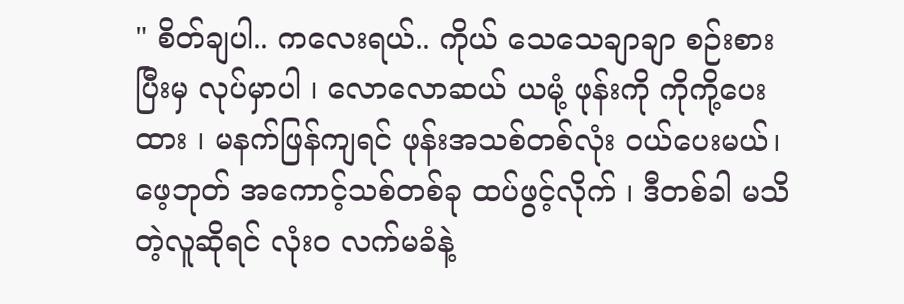" စိတ်ချပါ.. ကလေးရယ်.. ကိုယ် သေသေချာချာ စဉ်းစားပြီးမှ လုပ်မှာပါ ၊ လောလောဆယ် ယမုံ့ ဖုန်းကို ကိုကို့ပေးထား ၊ မနက်ဖြန်ကျရင် ဖုန်းအသစ်တစ်လုံး ဝယ်ပေးမယ်၊ ဖေ့ဘုတ် အကောင့်သစ်တစ်ခု ထပ်ဖွင့်လိုက် ၊ ဒီတစ်ခါ မသိတဲ့လူဆိုရင် လုံးဝ လက်မခံနဲ့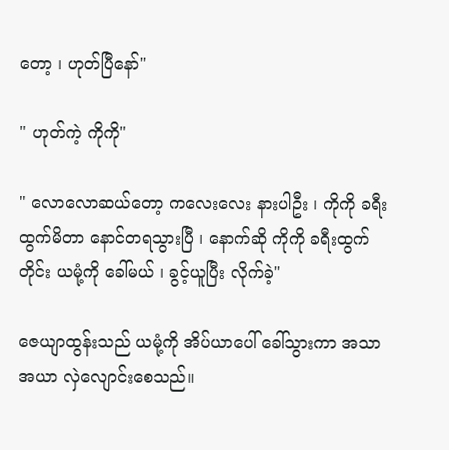တော့ ၊ ဟုတ်ပြီနော်"

" ဟုတ်ကဲ့ ကိုကို"

" လောလောဆယ်တော့ ကလေးလေး နားပါဦး ၊ ကိုကို ခရီးထွက်မိတာ နောင်တရသွားပြီ ၊ နောက်ဆို ကိုကို ခရီးထွက်တိုင်း ယမုံ့ကို ခေါ်မယ် ၊ ခွင့်ယူပြီး လိုက်ခဲ့"

ဇေယျာထွန်းသည် ယမုံ့ကို အိပ်ယာပေါ် ခေါ်သွားကာ အသာအယာ လှဲလျောင်းစေသည်။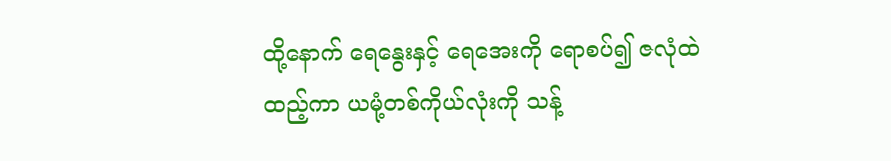ထို့နောက် ရေနွေးနှင့် ရေအေးကို ရောစပ်၍ ဇလုံထဲ ထည့်ကာ ယမုံ့တစ်ကိုယ်လုံးကို သန့်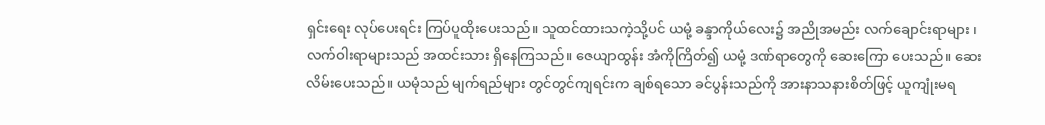ရှင်းရေး လုပ်ပေးရင်း ကြပ်ပူထိုးပေးသည်။ သူထင်ထားသကဲ့သို့ပင် ယမုံ့ ခန္ဒာကိုယ်လေး၌ အညိုအမည်း လက်ချောင်းရာများ ၊ လက်ဝါးရာများသည် အထင်းသား ရှိနေကြသည်။ ဇေယျာထွန်း အံကိုကြိတ်၍ ယမုံ့ ဒဏ်ရာတွေကို ဆေးကြော ပေးသည်။ ဆေးလိမ်းပေးသည်။ ယမုံသည် မျက်ရည်များ တွင်တွင်ကျရင်းက ချစ်ရသော ခင်ပွန်းသည်ကို အားနာသနားစိတ်ဖြင့် ယူကျုံးမရ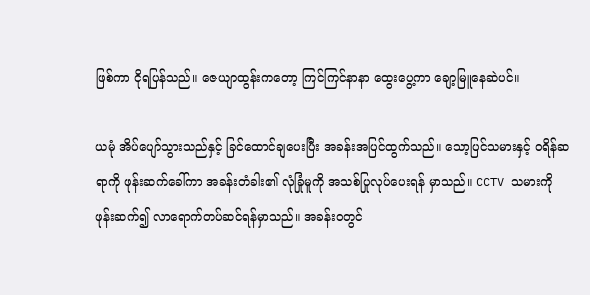ဖြစ်ကာ ငိုရပြန်သည်။ ဇေယျာထွန်းကတော့ ကြင်ကြင်နာနာ ထွေးပွေ့ကာ ချော့မြူနေဆဲပင်။

ယမုံ အိပ်ပျော်သွားသည်နှင့် ခြင်ထောင်ချပေးပြီး အခန်းအပြင်ထွက်သည်။ သော့ပြင်သမားနှင့် ၀ရိန်ဆရာကို ဖုန်းဆက်ခေါ်ကာ အခန်းတံခါး၏ လုံခြုံမူကို အသစ်ပြုလုပ်ပေးရန် မှာသည်။ CCTV သမားကို ဖုန်းဆက်၍ လာရောက်တပ်ဆင်ရန်မှာသည်။ အခန်းဝတွင်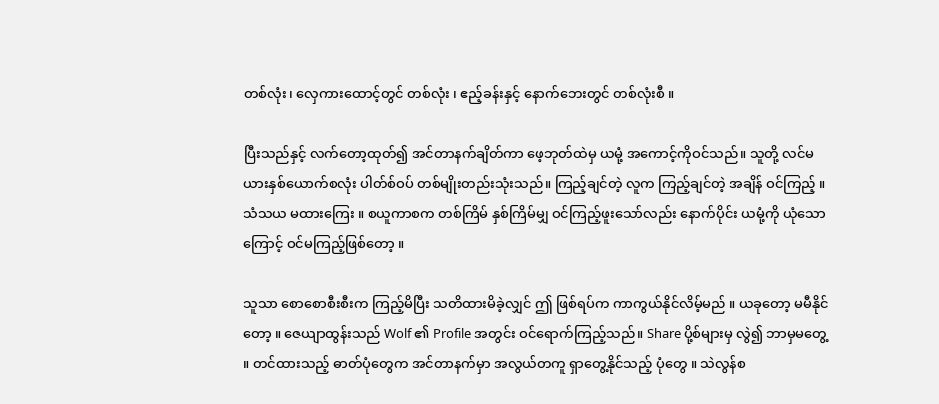တစ်လုံး၊ လှေကားထောင့်တွင် တစ်လုံး ၊ ဧည့်ခန်းနှင့် နောက်ဘေးတွင် တစ်လုံးစီ ။

ပြီးသည်နှင့် လက်တော့ထုတ်၍ အင်တာနက်ချိတ်ကာ ဖေ့ဘုတ်ထဲမှ ယမုံ့ အကောင့်ကိုဝင်သည်။ သူတို့ လင်မယားနှစ်ယောက်စလုံး ပါတ်စ်ဝပ် တစ်မျိုးတည်းသုံးသည်။ ကြည့်ချင်တဲ့ လူက ကြည့်ချင်တဲ့ အချိန် ဝင်ကြည့် ။ သံသယ မထားကြေး ။ စယူကာစက တစ်ကြိမ် နှစ်ကြိမ်မျှ ဝင်ကြည့်ဖူးသော်လည်း နောက်ပိုင်း ယမုံ့ကို ယုံသောကြောင့် ဝင်မကြည့်ဖြစ်တော့ ။

သူသာ စောစောစီးစီးက ကြည့်မိပြီး သတိထားမိခဲ့လျှင် ဤ ဖြစ်ရပ်က ကာကွယ်နိုင်လိမ့်မည် ။ ယခုတော့ မမီနိုင်တော့ ။ ဇေယျာထွန်းသည် Wolf ၏ Profile အတွင်း ဝင်ရောက်ကြည့်သည်။ Share ပို့စ်များမှ လွဲ၍ ဘာမှမတွေ့ ။ တင်ထားသည့် ဓာတ်ပုံတွေက အင်တာနက်မှာ အလွယ်တကူ ရှာတွေ့နိုင်သည့် ပုံတွေ ။ သဲလွန်စ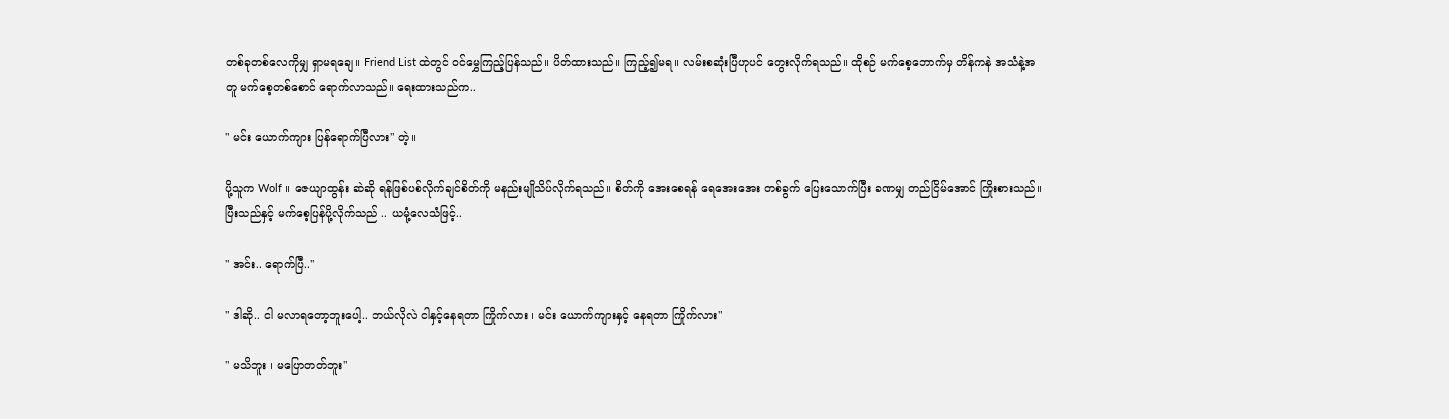တစ်ခုတစ်လေကိုမျှ ရှာမရချေ။ Friend List ထဲတွင် ဝင်မွှေကြည့်ပြန်သည်။ ပိတ်ထားသည်။ ကြည့်၍မရ။ လမ်းစဆုံးပြီဟုပင် တွေးလိုက်ရသည်။ ထိုစဉ် မက်စေ့ဘောက်မှ တိန်ကနဲ အသံနဲ့အတူ မက်စေ့တစ်စောင် ရောက်လာသည်။ ရေးထားသည်က..

" မင်း ယောက်ကျား ပြန်ရောက်ပြီလား" တဲ့။

ပို့သူက Wolf ။ ဇေယျာထွန်း ဆဲဆို ရန်ဖြစ်ပစ်လိုက်ချင်စိတ်ကို မနည်းမျိုသိပ်လိုက်ရသည်။ စိတ်ကို အေးစေရန် ရေအေးအေး တစ်ခွက် ပြေးသောက်ပြီး ခဏမျှ တည်ငြိမ်အောင် ကြိုးစားသည်။ ပြီးသည်နှင့် မက်စေ့ပြန်ပို့လိုက်သည် .. ယမုံ့လေသံဖြင့်..

" အင်း.. ရောက်ပြီ.."

" ဒါဆို.. ငါ မလာရတော့ဘူးပေါ့.. ဘယ်လိုလဲ ငါနှင့်နေရတာ ကြိုက်လား ၊ မင်း ယောက်ကျားနှင့် နေရတာ ကြိုက်လား"

" မသိဘူး ၊ မပြောတတ်ဘူး"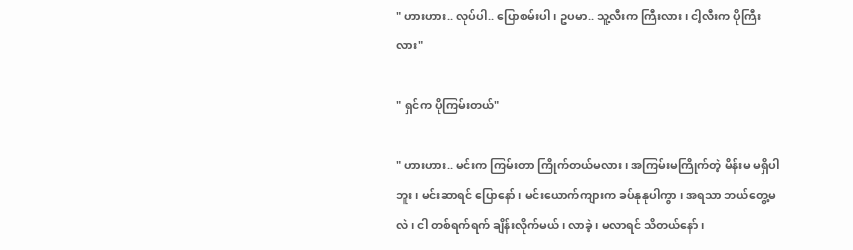" ဟားဟား.. လုပ်ပါ.. ပြောစမ်းပါ ၊ ဥပမာ.. သူ့လီးက ကြီးလား ၊ ငါ့လီးက ပိုကြီးလား"

" ရှင်က ပိုကြမ်းတယ်"

" ဟားဟား.. မင်းက ကြမ်းတာ ကြိုက်တယ်မလား ၊ အကြမ်းမကြိုက်တဲ့ မိန်းမ မရှိပါဘူး ၊ မင်းဆာရင် ပြောနော် ၊ မင်းယောက်ကျားက ခပ်နုနုပါကွာ ၊ အရသာ ဘယ်တွေ့မလဲ ၊ ငါ တစ်ရက်ရက် ချိန်းလိုက်မယ် ၊ လာခဲ့ ၊ မလာရင် သိတယ်နော် ၊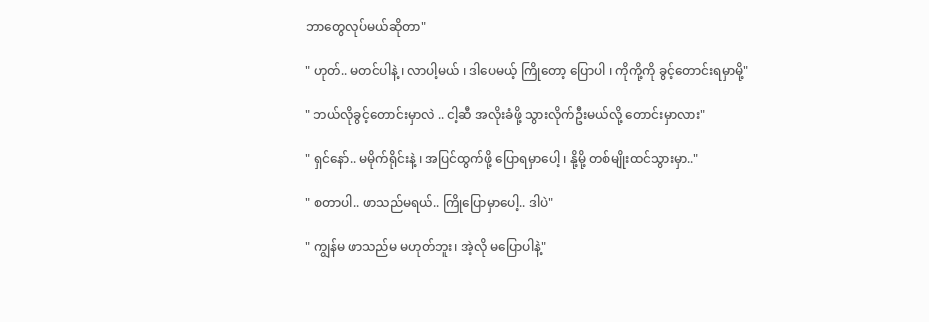ဘာတွေလုပ်မယ်ဆိုတာ"

" ဟုတ်.. မတင်ပါနဲ့ ၊ လာပါ့မယ် ၊ ဒါပေမယ့် ကြိုတော့ ပြောပါ ၊ ကိုကို့ကို ခွင့်တောင်းရမှာမို့"

" ဘယ်လိုခွင့်တောင်းမှာလဲ .. ငါ့ဆီ အလိုးခံဖို့ သွားလိုက်ဦးမယ်လို့ တောင်းမှာလား"

" ရှင်နော်.. မမိုက်ရိုင်းနဲ့ ၊ အပြင်ထွက်ဖို့ ပြောရမှာပေါ့ ၊ နို့မို့ တစ်မျိုးထင်သွားမှာ.."

" စတာပါ.. ဖာသည်မရယ်.. ကြိုပြောမှာပေါ့.. ဒါပဲ"

" ကျွန်မ ဖာသည်မ မဟုတ်ဘူး၊ အဲ့လို မပြောပါနဲ့"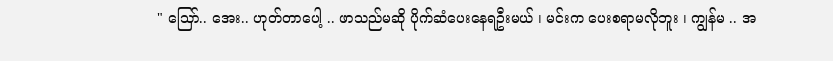" သြော်.. အေး.. ဟုတ်တာပေါ့ .. ဖာသည်မဆို ပိုက်ဆံပေးနေရဦးမယ် ၊ မင်းက ပေးစရာမလိုဘူး ၊ ကျွန်မ .. အ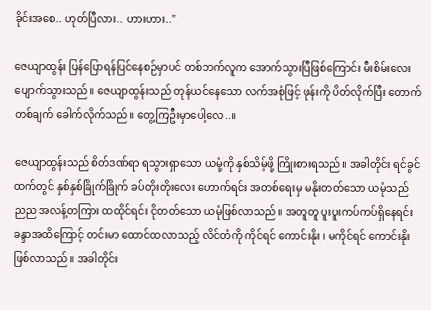ခိုင်းအစေ.. ဟုတ်ပြီလား.. ဟားဟား.."

ဇေယျာထွန်း ပြန်ပြောရန်ပြင်နေစဉ်မှာပင် တစ်ဘက်လူက အောက်သွားပြီဖြစ်ကြောင်း မီးစိမ်းလေး ပျောက်သွားသည်။ ဇေယျာထွန်းသည် တုန်ယင်နေသော လက်အစုံဖြင့် ဖုန်းကို ပိတ်လိုက်ပြီး တောက်တစ်ချက် ခေါက်လိုက်သည်။ တွေ့ကြဦးမှာပေါ့လေ..။

ဇေယျာထွန်းသည် စိတ်ဒဏ်ရာ ရသွားရှာသော ယမုံ့ကို နှစ်သိမ့်ဖို့ ကြိုးစားရသည်။ အခါတိုင်း ရင်ခွင်ထက်တွင် နှစ်နှစ်ခြိုက်ခြိုက် ခပ်တိုးတိုးလေး ဟောက်ရင်း အတစ်ရေးမှ မနိုးတတ်သော ယမုံသည် ညည အလန့်တကြား ထထိုင်ရင်း ငိုတတ်သော ယမုံဖြစ်လာသည်။ အတူတူ ပူးပူးကပ်ကပ်ရှိနေရင်း ခန္ဒာအထိကြောင့် တင်းမာ ထောင်ထလာသည့် လိင်တံကို ကိုင်ရင် ကောင်းနိုး ၊ မကိုင်ရင် ကောင်းနိုးဖြစ်လာသည်။ အခါတိုင်း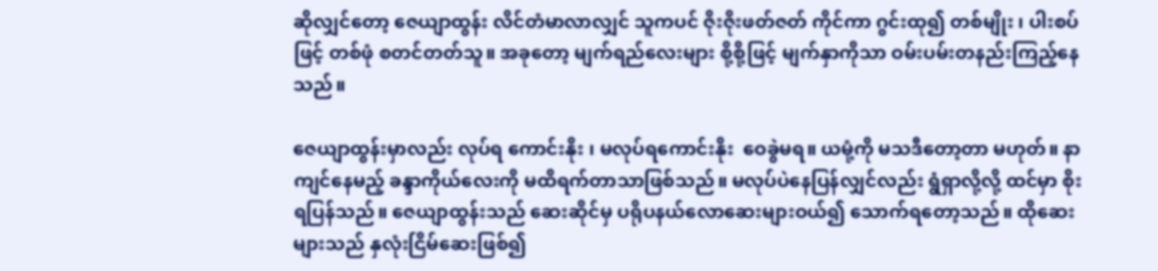ဆိုလျှင်တော့ ဇေယျာထွန်း လိင်တံမာလာလျှင် သူကပင် ဇိုးဇိုးဖတ်ဇတ် ကိုင်ကာ ဂွင်းထု၍ တစ်မျိုး ၊ ပါးစပ်ဖြင့် တစ်ဖုံ စတင်တတ်သူ။ အခုတော့ မျက်ရည်လေးများ စို့စို့ဖြင့် မျက်နှာကိုသာ ဝမ်းပမ်းတနည်းကြည့်နေသည်။

ဇေယျာထွန်းမှာလည်း လုပ်ရ ကောင်းနိုး ၊ မလုပ်ရကောင်းနိုး  ဝေခွဲမရ။ ယမုံ့ကို မသဒီတော့တာ မဟုတ်။ နာကျင်နေမည့် ခန္ဒာကိုယ်လေးကို မထိရက်တာသာဖြစ်သည်။ မလုပ်ပဲနေပြန်လျှင်လည်း ရွံရှာလို့လို့ ထင်မှာ စိုးရပြန်သည်။ ဇေယျာထွန်းသည် ဆေးဆိုင်မှ ပရိုပနယ်လောဆေးများဝယ်၍ သောက်ရတော့သည်။ ထိုဆေးများသည် နှလုံးငြိမ်ဆေးဖြစ်၍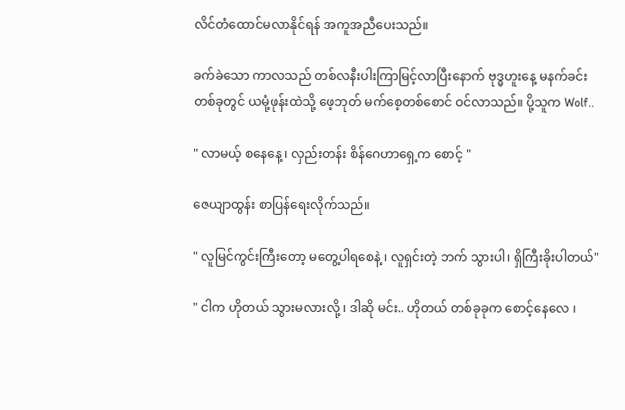လိင်တံထောင်မလာနိုင်ရန် အကူအညီပေးသည်။

ခက်ခဲသော ကာလသည် တစ်လနီးပါးကြာမြင့်လာပြီးနောက် ဗုဒ္ဓဟူးနေ့ မနက်ခင်းတစ်ခုတွင် ယမုံ့ဖုန်းထဲသို့ ဖေ့ဘုတ် မက်စေ့တစ်စောင် ဝင်လာသည်။ ပို့သူက Wolf..

" လာမယ့် စနေနေ့ ၊ လှည်းတန်း စိန်ဂေဟာရှေ့က စောင့် "

ဇေယျာထွန်း စာပြန်ရေးလိုက်သည်။

" လူမြင်ကွင်းကြီးတော့ မတွေ့ပါရစေနဲ့ ၊ လူရှင်းတဲ့ ဘက် သွားပါ၊ ရှိကြီးခိုးပါတယ်"

" ငါက ဟိုတယ် သွားမလားလို့ ၊ ဒါဆို မင်း.. ဟိုတယ် တစ်ခုခုက စောင့်နေလေ ၊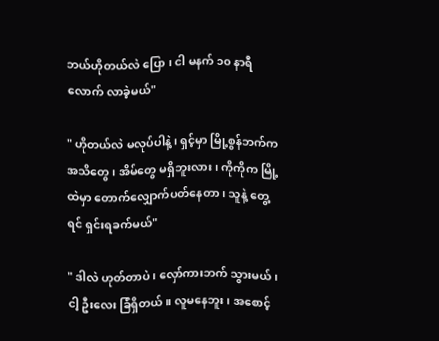ဘယ်ဟိုတယ်လဲ ပြော ၊ ငါ မနက် ၁၀ နာရီလောက် လာခဲ့မယ်"

" ဟိုတယ်လဲ မလုပ်ပါနဲ့ ၊ ရှင့်မှာ မြို့စွန်ဘက်က အသိတွေ ၊ အိမ်တွေ မရှိဘူးလား ၊ ကိုကိုက မြို့ထဲမှာ တောက်လျှောက်ပတ်နေတာ ၊ သူနဲ့ တွေ့ရင် ရှင်းရခက်မယ်"

" ဒါလဲ ဟုတ်တာပဲ ၊ လှော်ကားဘက် သွားမယ် ၊ ငါ့ ဦးလေး ခြံရှိတယ်။ လူမနေဘူး ၊ အစောင့်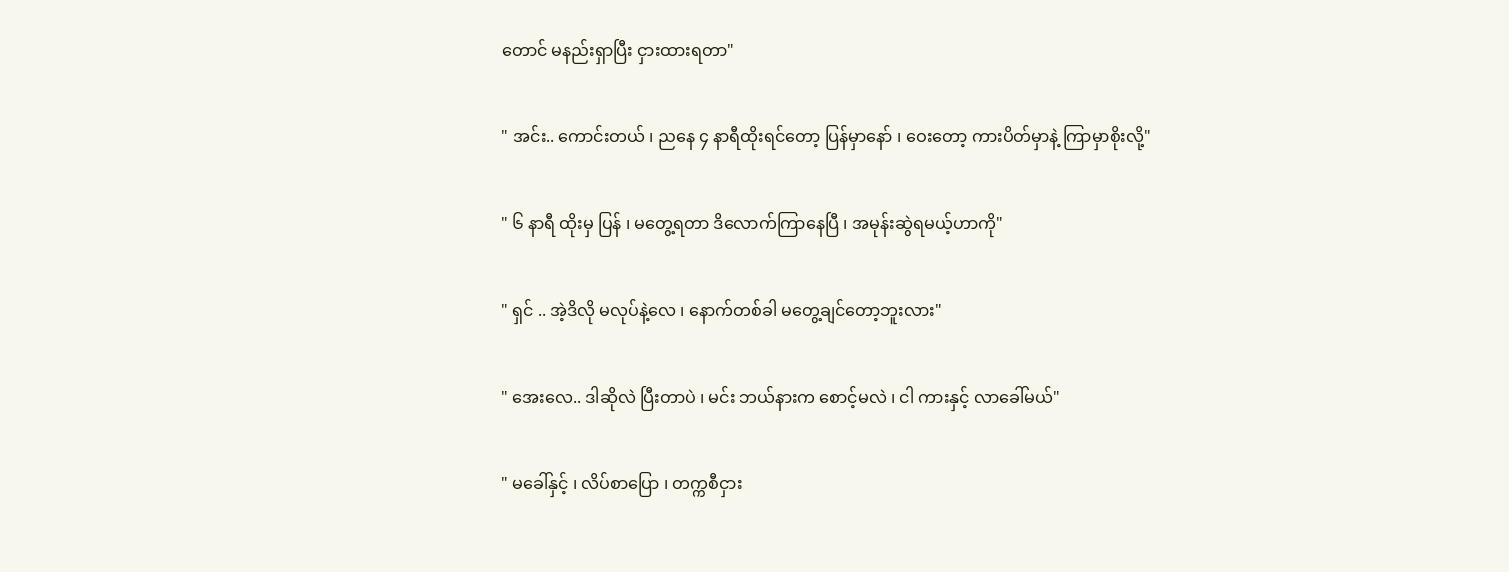တောင် မနည်းရှာပြီး ငှားထားရတာ"

" အင်း.. ကောင်းတယ် ၊ ညနေ ၄ နာရီထိုးရင်တော့ ပြန်မှာနော် ၊ ဝေးတော့ ကားပိတ်မှာနဲ့ ကြာမှာစိုးလို့"

" ၆ နာရီ ထိုးမှ ပြန် ၊ မတွေ့ရတာ ဒိလောက်ကြာနေပြီ ၊ အမုန်းဆွဲရမယ့်ဟာကို"

" ရှင် .. အဲ့ဒိလို မလုပ်နဲ့လေ ၊ နောက်တစ်ခါ မတွေ့ချင်တော့ဘူးလား"

" အေးလေ.. ဒါဆိုလဲ ပြီးတာပဲ ၊ မင်း ဘယ်နားက စောင့်မလဲ ၊ ငါ ကားနှင့် လာခေါ်မယ်"

" မခေါ်နှင့် ၊ လိပ်စာပြော ၊ တက္ကစီငှား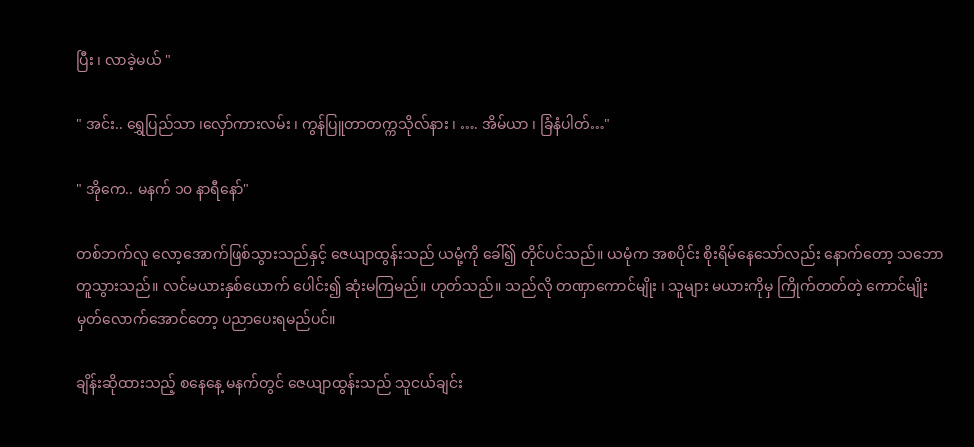ပြီး ၊ လာခဲ့မယ် "

" အင်း.. ရွှေပြည်သာ ၊လှော်ကားလမ်း ၊ ကွန်ပြူတာတက္ကသိုလ်နား ၊ …. အိမ်ယာ ၊ ခြံနံပါတ်…"

" အိုကေ.. မနက် ၁၀ နာရီနော်"

တစ်ဘက်လူ လော့အောက်ဖြစ်သွားသည်နှင့် ဇေယျာထွန်းသည် ယမုံ့ကို ခေါ်၍ တိုင်ပင်သည်။ ယမုံက အစပိုင်း စိုးရိမ်နေသော်လည်း နောက်တော့ သဘောတူသွားသည်။ လင်မယားနှစ်ယောက် ပေါင်း၍ ဆုံးမကြမည်။ ဟုတ်သည်။ သည်လို တဏှာကောင်မျိုး ၊ သူများ မယားကိုမှ ကြိုက်တတ်တဲ့ ကောင်မျိုး မှတ်လောက်အောင်တော့ ပညာပေးရမည်ပင်။

ချိန်းဆိုထားသည့် စနေနေ့ မနက်တွင် ဇေယျာထွန်းသည် သူငယ်ချင်း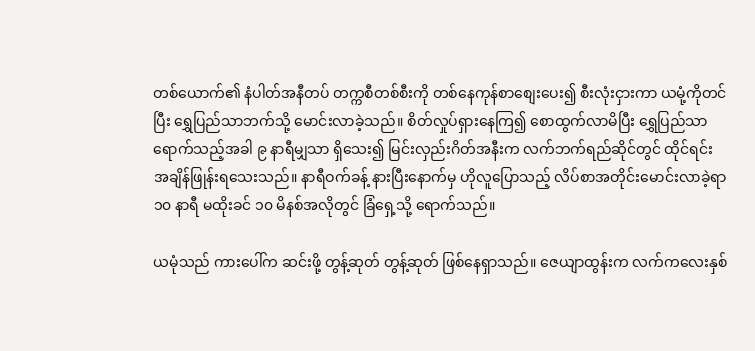တစ်ယောက်၏ နံပါတ်အနီတပ် တက္ကစီတစ်စီးကို တစ်နေကုန်စာစျေးပေး၍ စီးလုံးငှားကာ ယမုံ့ကိုတင်ပြီး ရွှေပြည်သာဘက်သို့ မောင်းလာခဲ့သည်။ စိတ်လှုပ်ရှားနေကြ၍ စောထွက်လာမိပြီး ရွှေပြည်သာရောက်သည့်အခါ ၉ နာရီမျှသာ ရှိသေး၍ မြင်းလှည်းဂိတ်အနီးက လက်ဘက်ရည်ဆိုင်တွင် ထိုင်ရင်း အချိန်ဖြုန်းရသေးသည်။ နာရီဝက်ခန့် နားပြီးနောက်မှ ဟိုလူပြောသည့် လိပ်စာအတိုင်းမောင်းလာခဲ့ရာ ၁၀ နာရီ မထိုးခင် ၁၀ မိနစ်အလိုတွင် ခြံရှေ့သို့ ရောက်သည်။

ယမုံသည် ကားပေါ်က ဆင်းဖို့ တွန့်ဆုတ် တွန့်ဆုတ် ဖြစ်နေရှာသည်။ ဇေယျာထွန်းက လက်ကလေးနှစ်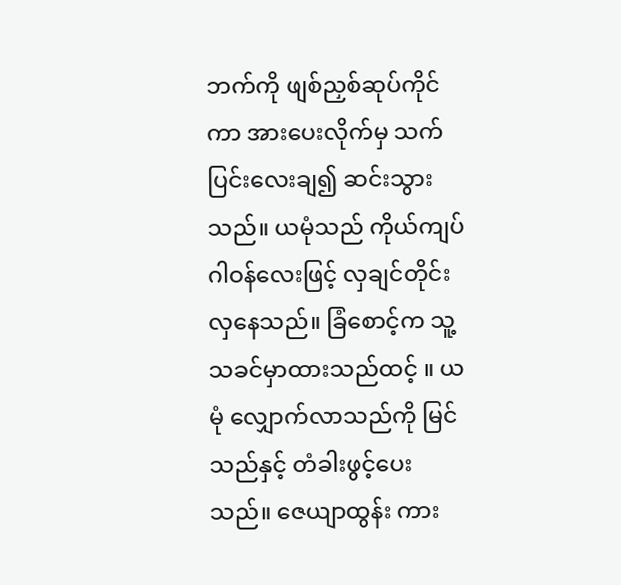ဘက်ကို ဖျစ်ညှစ်ဆုပ်ကိုင်ကာ အားပေးလိုက်မှ သက်ပြင်းလေးချ၍ ဆင်းသွားသည်။ ယမုံသည် ကိုယ်ကျပ်ဂါဝန်လေးဖြင့် လှချင်တိုင်း လှနေသည်။ ခြံစောင့်က သူ့ သခင်မှာထားသည်ထင့် ။ ယမုံ လျှောက်လာသည်ကို မြင်သည်နှင့် တံခါးဖွင့်ပေးသည်။ ဇေယျာထွန်း ကား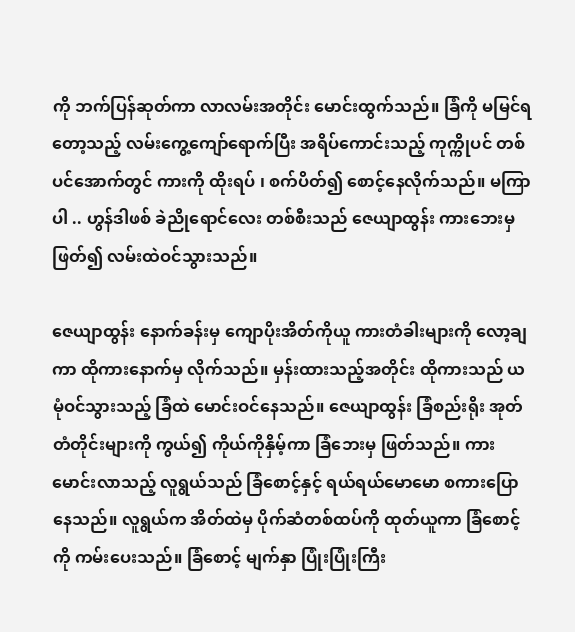ကို ဘက်ပြန်ဆုတ်ကာ လာလမ်းအတိုင်း မောင်းထွက်သည်။ ခြံကို မမြင်ရတော့သည့် လမ်းကွေ့ကျော်ရောက်ပြီး အရိပ်ကောင်းသည့် ကုက္ကိုပင် တစ်ပင်အောက်တွင် ကားကို ထိုးရပ် ၊ စက်ပိတ်၍ စောင့်နေလိုက်သည်။ မကြာပါ .. ဟွန်ဒါဖစ် ခဲညိုရောင်လေး တစ်စီးသည် ဇေယျာထွန်း ကားဘေးမှဖြတ်၍ လမ်းထဲဝင်သွားသည်။

ဇေယျာထွန်း နောက်ခန်းမှ ကျောပိုးအိတ်ကိုယူ ကားတံခါးများကို လော့ချကာ ထိုကားနောက်မှ လိုက်သည်။ မှန်းထားသည့်အတိုင်း ထိုကားသည် ယမုံဝင်သွားသည့် ခြံထဲ မောင်းဝင်နေသည်။ ဇေယျာထွန်း ခြံစည်းရိုး အုတ်တံတိုင်းများကို ကွယ်၍ ကိုယ်ကိုနှိမ့်ကာ ခြံဘေးမှ ဖြတ်သည်။ ကားမောင်းလာသည့် လူရွယ်သည် ခြံစောင့်နှင့် ရယ်ရယ်မောမော စကားပြောနေသည်။ လူရွယ်က အိတ်ထဲမှ ပိုက်ဆံတစ်ထပ်ကို ထုတ်ယူကာ ခြံစောင့်ကို ကမ်းပေးသည်။ ခြံစောင့် မျက်နှာ ပြုံးပြုံးကြီး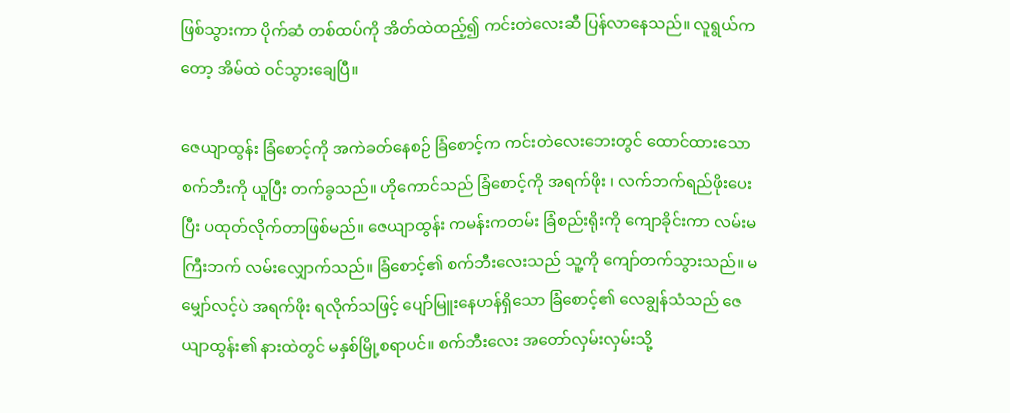ဖြစ်သွားကာ ပိုက်ဆံ တစ်ထပ်ကို အိတ်ထဲထည့်၍ ကင်းတဲလေးဆီ ပြန်လာနေသည်။ လူရွယ်ကတော့ အိမ်ထဲ ဝင်သွားချေပြီ။

ဇေယျာထွန်း ခြံစောင့်ကို အကဲခတ်နေစဉ် ခြံစောင့်က ကင်းတဲလေးဘေးတွင် ထောင်ထားသော စက်ဘီးကို ယူပြီး တက်ခွသည်။ ဟိုကောင်သည် ခြံစောင့်ကို အရက်ဖိုး ၊ လက်ဘက်ရည်ဖိုးပေးပြီး ပထုတ်လိုက်တာဖြစ်မည်။ ဇေယျာထွန်း ကမန်းကတမ်း ခြံစည်းရိုးကို ကျောခိုင်းကာ လမ်းမကြီးဘက် လမ်းလျှောက်သည်။ ခြံစောင့်၏ စက်ဘီးလေးသည် သူ့ကို ကျော်တက်သွားသည်။ မမျှော်လင့်ပဲ အရက်ဖိုး ရလိုက်သဖြင့် ပျော်မြူးနေဟန်ရှိသော ခြံစောင့်၏ လေချွန်သံသည် ဇေယျာထွန်း၏ နားထဲတွင် မနှစ်မြို့စရာပင်။ စက်ဘီးလေး အတော်လှမ်းလှမ်းသို့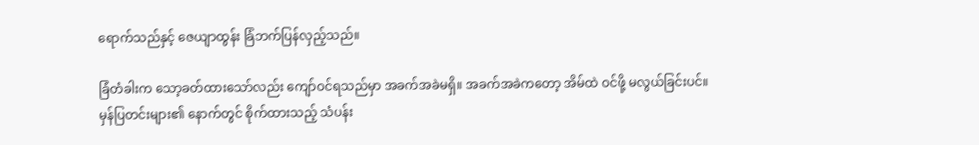ရောက်သည်နှင့် ဇေယျာထွန်း ခြံဘက်ပြန်လှည့်သည်။

ခြံတံခါးက သော့ခတ်ထားသော်လည်း ကျော်ဝင်ရသည်မှာ အခက်အခဲမရှိ။ အခက်အခဲကတော့ အိမ်ထဲ ဝင်ဖို့ မလွယ်ခြင်းပင်။ မှန်ပြတင်းများ၏ နောက်တွင် စိုက်ထားသည့် သံပန်း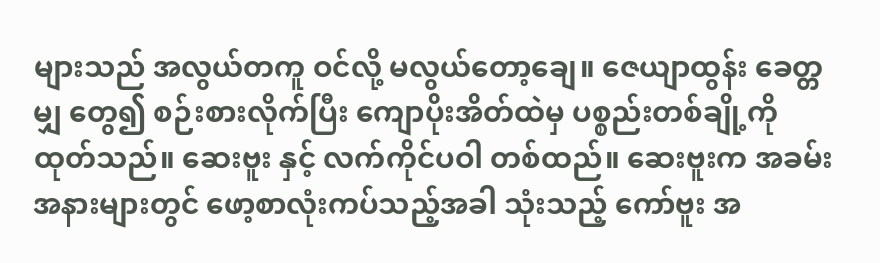များသည် အလွယ်တကူ ဝင်လို့ မလွယ်တော့ချေ။ ဇေယျာထွန်း ခေတ္တမျှ တွေ၍ စဉ်းစားလိုက်ပြီး ကျောပိုးအိတ်ထဲမှ ပစ္စည်းတစ်ချို့ကို ထုတ်သည်။ ဆေးဗူး နှင့် လက်ကိုင်ပဝါ တစ်ထည်။ ဆေးဗူးက အခမ်းအနားများတွင် ဖော့စာလုံးကပ်သည့်အခါ သုံးသည့် ကော်ဗူး အ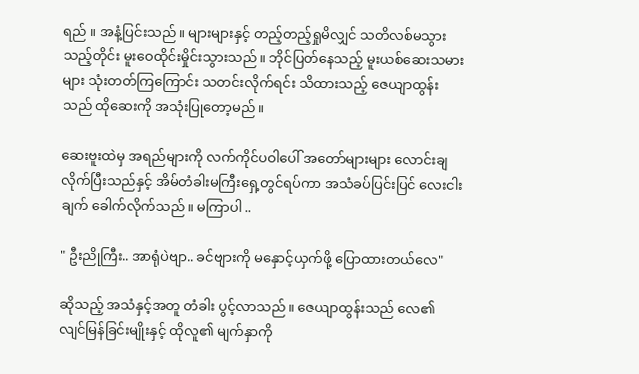ရည် ။ အနံ့ပြင်းသည်။ များများနှင့် တည့်တည့်ရှုမိလျှင် သတိလစ်မသွားသည့်တိုင်း မူးဝေထိုင်းမှိုင်းသွားသည်။ ဘိုင်ပြတ်နေသည့် မူးယစ်ဆေးသမားများ သုံးတတ်ကြကြောင်း သတင်းလိုက်ရင်း သိထားသည့် ဇေယျာထွန်းသည် ထိုဆေးကို အသုံးပြုတော့မည်။

ဆေးဗူးထဲမှ အရည်များကို လက်ကိုင်ပဝါပေါ် အတော်များများ လောင်းချလိုက်ပြီးသည်နှင့် အိမ်တံခါးမကြီးရှေ့တွင်ရပ်ကာ အသံခပ်ပြင်းပြင် လေးငါးချက် ခေါက်လိုက်သည်။ မကြာပါ ..

" ဦးညိုကြီး.. အာရုံပဲဗျာ.. ခင်ဗျားကို မနှောင့်ယှက်ဖို့ ပြောထားတယ်လေ"

ဆိုသည့် အသံနှင့်အတူ တံခါး ပွင့်လာသည်။ ဇေယျာထွန်းသည် လေ၏ လျင်မြန်ခြင်းမျိုးနှင့် ထိုလူ၏ မျက်နှာကို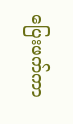ပြေးဖက်ကာ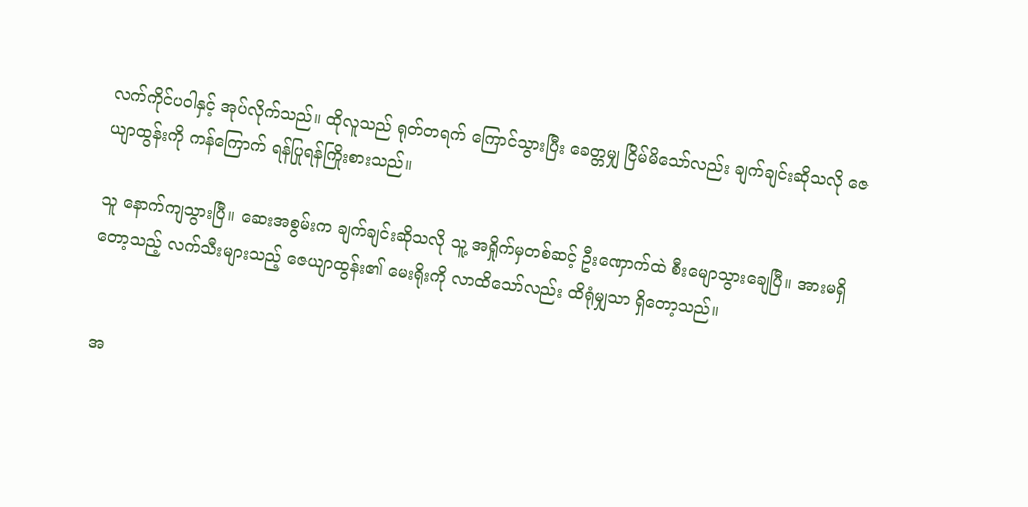လက်ကိုင်ပဝါနှင့် အုပ်လိုက်သည်။ ထိုလူသည် ရုတ်တရက် ကြောင်သွားပြီး ခေတ္တမျှ ငြိမ်မိသော်လည်း ချက်ချင်းဆိုသလို ဇေယျာထွန်းကို ကန်ကြောက် ရန်ပြုရန်ကြိုးစားသည်။

သူ နောက်ကျသွားပြီ။ ဆေးအစွမ်းက ချက်ချင်းဆိုသလို သူ့ အရှိုက်မှတစ်ဆင့် ဦးဏှောက်ထဲ စီးမျောသွားချေပြီ။ အားမရှိတော့သည့် လက်သီးများသည့် ဇေယျာထွန်း၏ မေးရိုးကို လာထိသော်လည်း ထိရုံမျှသာ ရှိတော့သည်။


 အ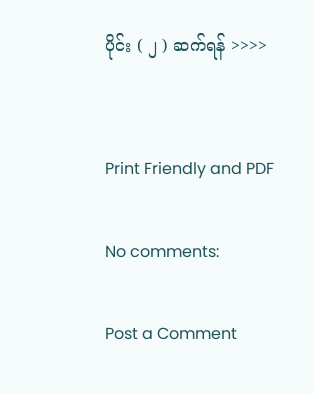ပိုင်း ( ၂ ) ဆက်ရန် >>>>


Print Friendly and PDF

No comments:

Post a Comment